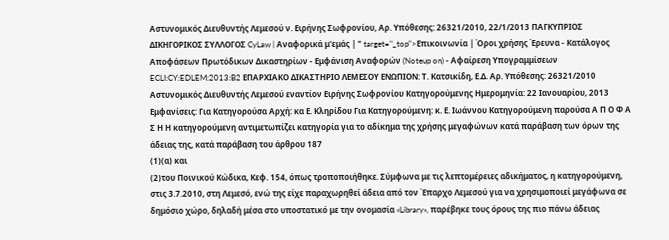Αστυνομικός Διευθυντής Λεμεσού ν. Ειρήνης Σωφρονίου, Αρ. Υπόθεσης: 26321/2010, 22/1/2013 ΠΑΓΚΥΠΡΙΟΣ ΔΙΚΗΓΟΡΙΚΟΣ ΣΥΛΛΟΓΟΣ CyLaw | Αναφορικά μ'εμάς | " target="_top">Επικοινωνία | Όροι χρήσης Έρευνα - Κατάλογος Αποφάσεων Πρωτόδικων Δικαστηρίων - Εμφάνιση Αναφορών (Noteup on) - Αφαίρεση Υπογραμμίσεων ECLI:CY:EDLEM:2013:B2 ΕΠΑΡΧΙΑΚΟ ΔΙΚΑΣΤΗΡΙΟ ΛΕΜΕΣΟΥ ΕΝΩΠΙΟΝ: Τ. Κατσικίδη, Ε.Δ. Αρ. Υπόθεσης: 26321/2010 Αστυνομικός Διευθυντής Λεμεσού εναντίον Ειρήνης Σωφρονίου Κατηγορούμενης Ημερομηνία: 22 Ιανουαρίου, 2013 Εμφανίσεις: Για Κατηγορούσα Αρχή: κα Ε. Κληρίδου Για Κατηγορούμενη: κ. Ε. Ιωάννου Κατηγορούμενη παρούσα Α Π Ο Φ Α Σ Η Η κατηγορούμενη αντιμετωπίζει κατηγορία για το αδίκημα της χρήσης μεγαφώνων κατά παράβαση των όρων της άδειας της, κατά παράβαση του άρθρου 187
(1)(α) και
(2)του Ποινικού Κώδικα, Κεφ. 154, όπως τροποποιήθηκε. Σύμφωνα με τις λεπτομέρειες αδικήματος, η κατηγορούμενη, στις 3.7.2010, στη Λεμεσό, ενώ της είχε παραχωρηθεί άδεια από τον Έπαρχο Λεμεσού για να χρησιμοποιεί μεγάφωνα σε δημόσιο χώρο, δηλαδή μέσα στο υποστατικό με την ονομασία «Library», παρέβηκε τους όρους της πιο πάνω άδειας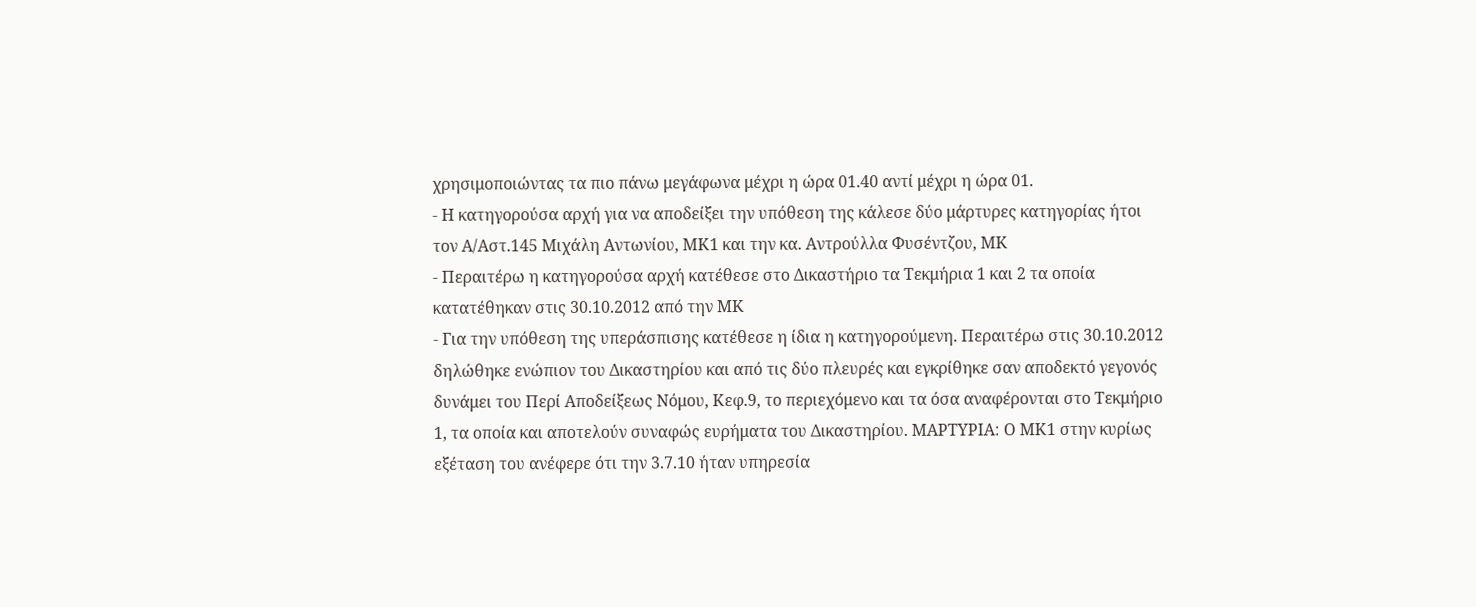χρησιμοποιώντας τα πιο πάνω μεγάφωνα μέχρι η ώρα 01.40 αντί μέχρι η ώρα 01.
- Η κατηγορούσα αρχή για να αποδείξει την υπόθεση της κάλεσε δύο μάρτυρες κατηγορίας ήτοι τον Α/Αστ.145 Μιχάλη Αντωνίου, ΜΚ1 και την κα. Αντρούλλα Φυσέντζου, ΜΚ
- Περαιτέρω η κατηγορούσα αρχή κατέθεσε στο Δικαστήριο τα Τεκμήρια 1 και 2 τα οποία κατατέθηκαν στις 30.10.2012 από την ΜΚ
- Για την υπόθεση της υπεράσπισης κατέθεσε η ίδια η κατηγορούμενη. Περαιτέρω στις 30.10.2012 δηλώθηκε ενώπιον του Δικαστηρίου και από τις δύο πλευρές και εγκρίθηκε σαν αποδεκτό γεγονός δυνάμει του Περί Αποδείξεως Νόμου, Κεφ.9, το περιεχόμενο και τα όσα αναφέρονται στο Τεκμήριο 1, τα οποία και αποτελούν συναφώς ευρήματα του Δικαστηρίου. ΜΑΡΤΥΡΙΑ׃ Ο ΜΚ1 στην κυρίως εξέταση του ανέφερε ότι την 3.7.10 ήταν υπηρεσία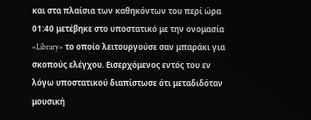και στα πλαίσια των καθηκόντων του περί ώρα 01:40 μετέβηκε στο υποστατικό με την ονομασία «Library» το οποίο λειτουργούσε σαν μπαράκι για σκοπούς ελέγχου. Εισερχόμενος εντός του εν λόγω υποστατικού διαπίστωσε ότι μεταδιδόταν μουσική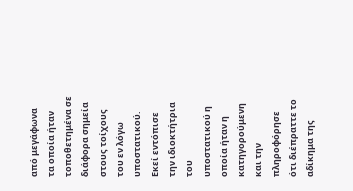από μεγάφωνα τα οποία ήταν τοποθετημένα σε διάφορα σημεία στους τοίχους του εν λόγω υποστατικού. Εκεί εντόπισε την ιδιοκτήτρια του υποστατικού η οποία ήταν η κατηγορούμενη και την πληροφόρησε ότι διέπραττε το αδίκημα της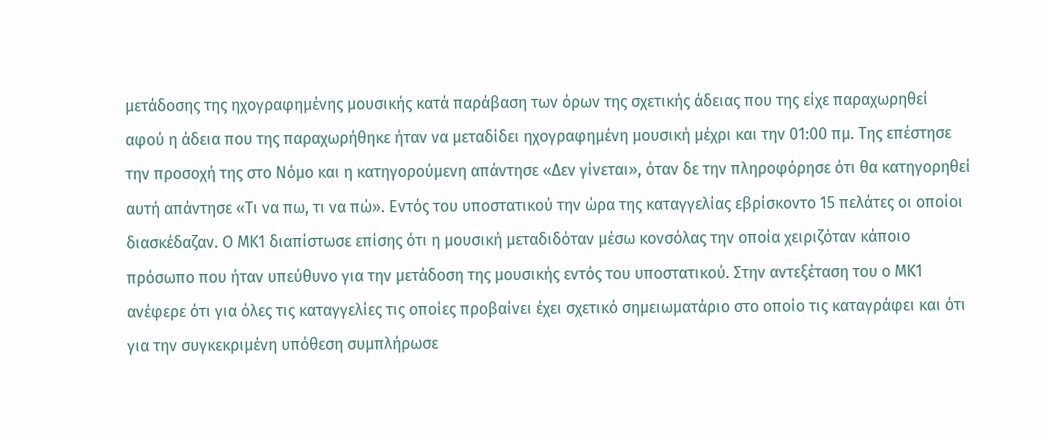μετάδοσης της ηχογραφημένης μουσικής κατά παράβαση των όρων της σχετικής άδειας που της είχε παραχωρηθεί αφού η άδεια που της παραχωρήθηκε ήταν να μεταδίδει ηχογραφημένη μουσική μέχρι και την 01:00 πμ. Της επέστησε την προσοχή της στο Νόμο και η κατηγορούμενη απάντησε «Δεν γίνεται», όταν δε την πληροφόρησε ότι θα κατηγορηθεί αυτή απάντησε «Τι να πω, τι να πώ». Εντός του υποστατικού την ώρα της καταγγελίας εβρίσκοντο 15 πελάτες οι οποίοι διασκέδαζαν. Ο ΜΚ1 διαπίστωσε επίσης ότι η μουσική μεταδιδόταν μέσω κονσόλας την οποία χειριζόταν κάποιο πρόσωπο που ήταν υπεύθυνο για την μετάδοση της μουσικής εντός του υποστατικού. Στην αντεξέταση του ο ΜΚ1 ανέφερε ότι για όλες τις καταγγελίες τις οποίες προβαίνει έχει σχετικό σημειωματάριο στο οποίο τις καταγράφει και ότι για την συγκεκριμένη υπόθεση συμπλήρωσε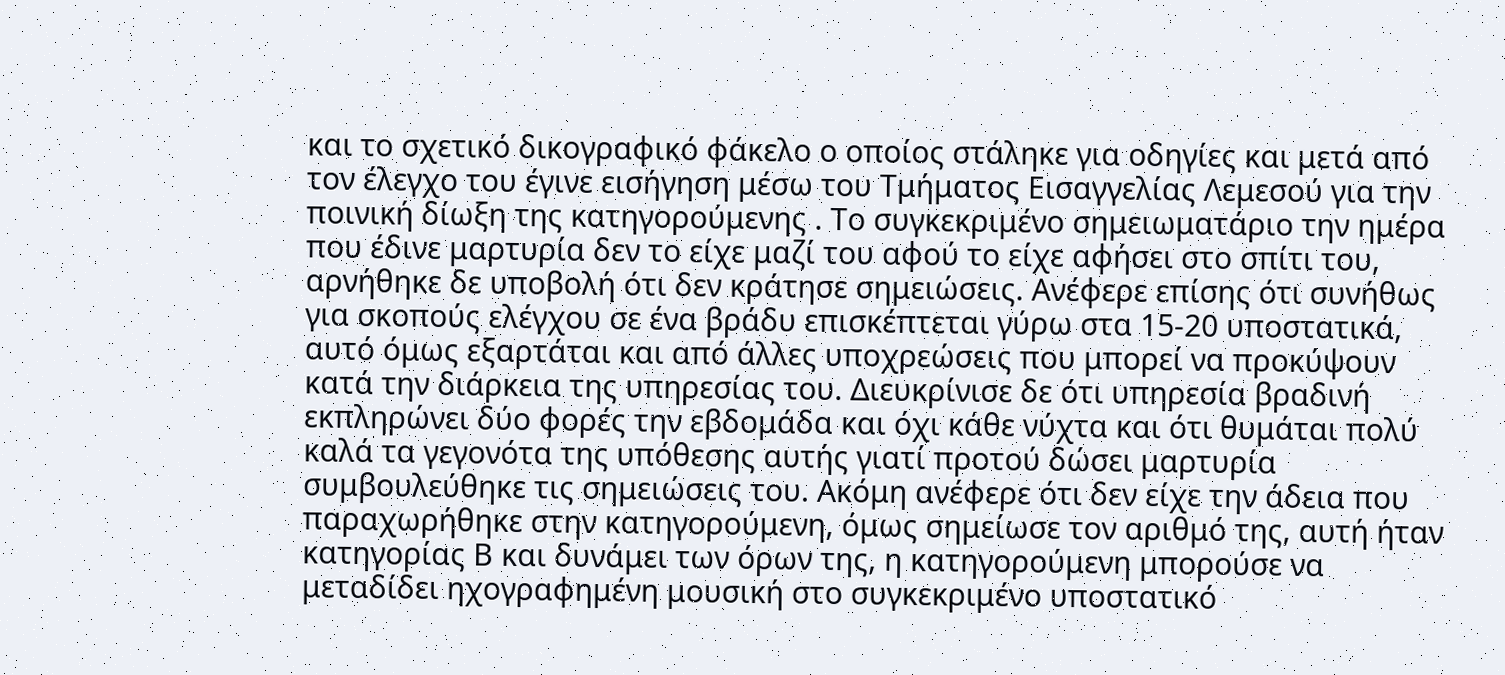και το σχετικό δικογραφικό φάκελο ο οποίος στάληκε για οδηγίες και μετά από τον έλεγχο του έγινε εισήγηση μέσω του Τμήματος Εισαγγελίας Λεμεσού για την ποινική δίωξη της κατηγορούμενης . Το συγκεκριμένο σημειωματάριο την ημέρα που έδινε μαρτυρία δεν το είχε μαζί του αφού το είχε αφήσει στο σπίτι του, αρνήθηκε δε υποβολή ότι δεν κράτησε σημειώσεις. Ανέφερε επίσης ότι συνήθως για σκοπούς ελέγχου σε ένα βράδυ επισκέπτεται γύρω στα 15-20 υποστατικά, αυτό όμως εξαρτάται και από άλλες υποχρεώσεις που μπορεί να προκύψουν κατά την διάρκεια της υπηρεσίας του. Διευκρίνισε δε ότι υπηρεσία βραδινή εκπληρώνει δύο φορές την εβδομάδα και όχι κάθε νύχτα και ότι θυμάται πολύ καλά τα γεγονότα της υπόθεσης αυτής γιατί προτού δώσει μαρτυρία συμβουλεύθηκε τις σημειώσεις του. Ακόμη ανέφερε ότι δεν είχε την άδεια που παραχωρήθηκε στην κατηγορούμενη, όμως σημείωσε τον αριθμό της, αυτή ήταν κατηγορίας Β και δυνάμει των όρων της, η κατηγορούμενη μπορούσε να μεταδίδει ηχογραφημένη μουσική στο συγκεκριμένο υποστατικό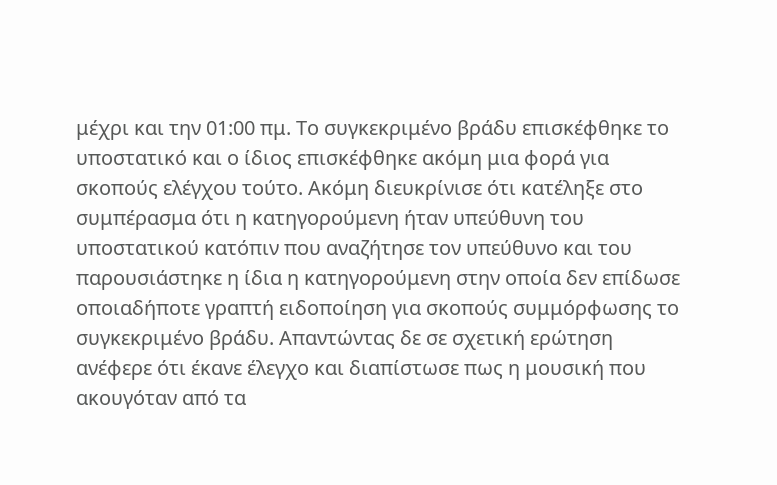μέχρι και την 01:00 πμ. Το συγκεκριμένο βράδυ επισκέφθηκε το υποστατικό και ο ίδιος επισκέφθηκε ακόμη μια φορά για σκοπούς ελέγχου τούτο. Ακόμη διευκρίνισε ότι κατέληξε στο συμπέρασμα ότι η κατηγορούμενη ήταν υπεύθυνη του υποστατικού κατόπιν που αναζήτησε τον υπεύθυνο και του παρουσιάστηκε η ίδια η κατηγορούμενη στην οποία δεν επίδωσε οποιαδήποτε γραπτή ειδοποίηση για σκοπούς συμμόρφωσης το συγκεκριμένο βράδυ. Απαντώντας δε σε σχετική ερώτηση ανέφερε ότι έκανε έλεγχο και διαπίστωσε πως η μουσική που ακουγόταν από τα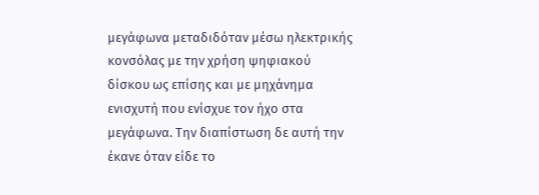μεγάφωνα μεταδιδόταν μέσω ηλεκτρικής κονσόλας με την χρήση ψηφιακού δίσκου ως επίσης και με μηχάνημα ενισχυτή που ενίσχυε τον ήχο στα μεγάφωνα. Την διαπίστωση δε αυτή την έκανε όταν είδε το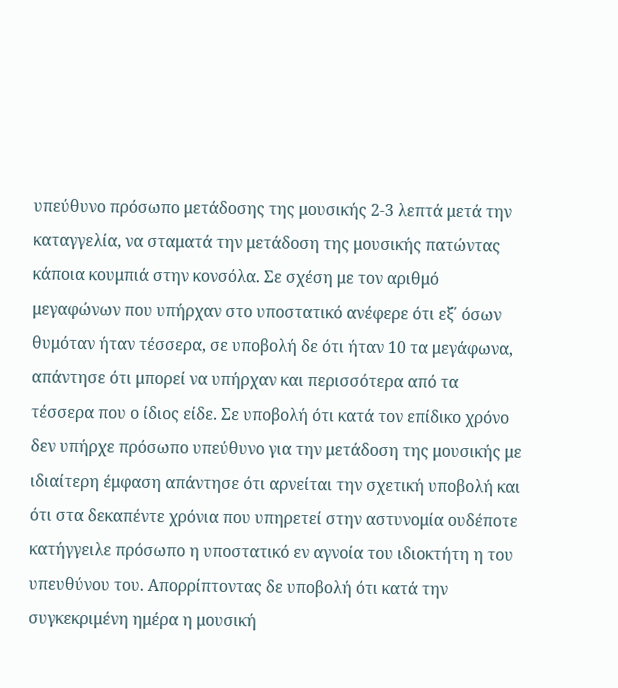υπεύθυνο πρόσωπο μετάδοσης της μουσικής 2-3 λεπτά μετά την καταγγελία, να σταματά την μετάδοση της μουσικής πατώντας κάποια κουμπιά στην κονσόλα. Σε σχέση με τον αριθμό μεγαφώνων που υπήρχαν στο υποστατικό ανέφερε ότι εξ΄ όσων θυμόταν ήταν τέσσερα, σε υποβολή δε ότι ήταν 10 τα μεγάφωνα, απάντησε ότι μπορεί να υπήρχαν και περισσότερα από τα τέσσερα που ο ίδιος είδε. Σε υποβολή ότι κατά τον επίδικο χρόνο δεν υπήρχε πρόσωπο υπεύθυνο για την μετάδοση της μουσικής με ιδιαίτερη έμφαση απάντησε ότι αρνείται την σχετική υποβολή και ότι στα δεκαπέντε χρόνια που υπηρετεί στην αστυνομία ουδέποτε κατήγγειλε πρόσωπο η υποστατικό εν αγνοία του ιδιοκτήτη η του υπευθύνου του. Απορρίπτοντας δε υποβολή ότι κατά την συγκεκριμένη ημέρα η μουσική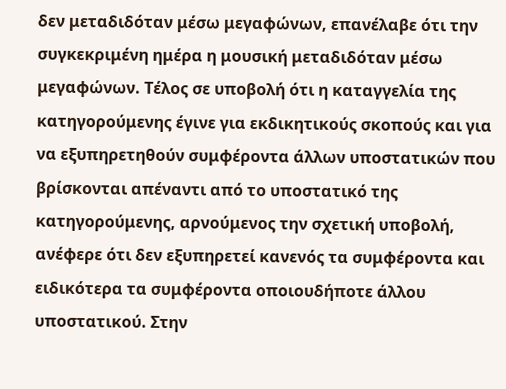δεν μεταδιδόταν μέσω μεγαφώνων, επανέλαβε ότι την συγκεκριμένη ημέρα η μουσική μεταδιδόταν μέσω μεγαφώνων. Τέλος σε υποβολή ότι η καταγγελία της κατηγορούμενης έγινε για εκδικητικούς σκοπούς και για να εξυπηρετηθούν συμφέροντα άλλων υποστατικών που βρίσκονται απέναντι από το υποστατικό της κατηγορούμενης, αρνούμενος την σχετική υποβολή, ανέφερε ότι δεν εξυπηρετεί κανενός τα συμφέροντα και ειδικότερα τα συμφέροντα οποιουδήποτε άλλου υποστατικού. Στην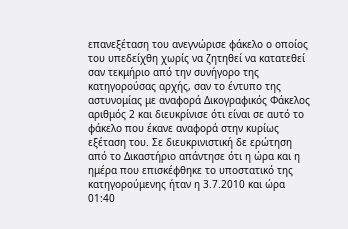επανεξέταση του ανεγνώρισε φάκελο ο οποίος του υπεδείχθη χωρίς να ζητηθεί να κατατεθεί σαν τεκμήριο από την συνήγορο της κατηγορούσας αρχής, σαν το έντυπο της αστυνομίας με αναφορά Δικογραφικός Φάκελος αριθμός 2 και διευκρίνισε ότι είναι σε αυτό το φάκελο που έκανε αναφορά στην κυρίως εξέταση του. Σε διευκρινιστική δε ερώτηση από το Δικαστήριο απάντησε ότι η ώρα και η ημέρα που επισκέφθηκε το υποστατικό της κατηγορούμενης ήταν η 3.7.2010 και ώρα 01:40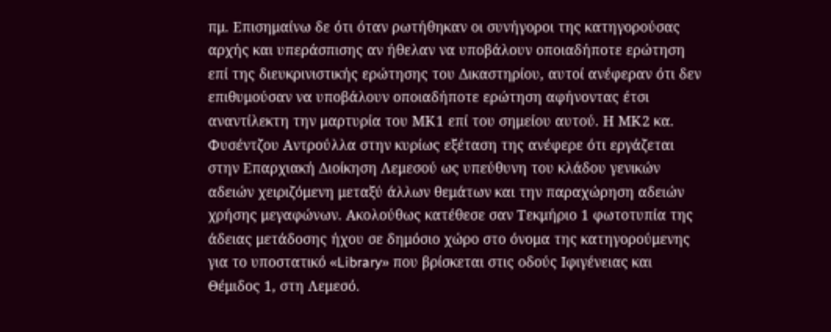πμ. Επισημαίνω δε ότι όταν ρωτήθηκαν οι συνήγοροι της κατηγορούσας αρχής και υπεράσπισης αν ήθελαν να υποβάλουν οποιαδήποτε ερώτηση επί της διευκρινιστικής ερώτησης του Δικαστηρίου, αυτοί ανέφεραν ότι δεν επιθυμούσαν να υποβάλουν οποιαδήποτε ερώτηση αφήνοντας έτσι αναντίλεκτη την μαρτυρία του ΜΚ1 επί του σημείου αυτού. Η ΜΚ2 κα. Φυσέντζου Αντρούλλα στην κυρίως εξέταση της ανέφερε ότι εργάζεται στην Επαρχιακή Διοίκηση Λεμεσού ως υπεύθυνη του κλάδου γενικών αδειών χειριζόμενη μεταξύ άλλων θεμάτων και την παραχώρηση αδειών χρήσης μεγαφώνων. Ακολούθως κατέθεσε σαν Τεκμήριο 1 φωτοτυπία της άδειας μετάδοσης ήχου σε δημόσιο χώρο στο όνομα της κατηγορούμενης για το υποστατικό «Library» που βρίσκεται στις οδούς Ιφιγένειας και Θέμιδος 1, στη Λεμεσό.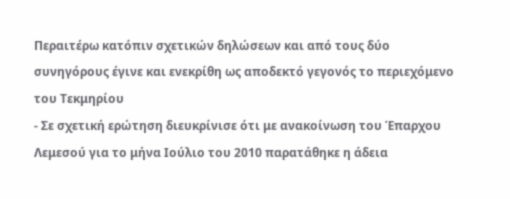Περαιτέρω κατόπιν σχετικών δηλώσεων και από τους δύο συνηγόρους έγινε και ενεκρίθη ως αποδεκτό γεγονός το περιεχόμενο του Τεκμηρίου
- Σε σχετική ερώτηση διευκρίνισε ότι με ανακοίνωση του Έπαρχου Λεμεσού για το μήνα Ιούλιο του 2010 παρατάθηκε η άδεια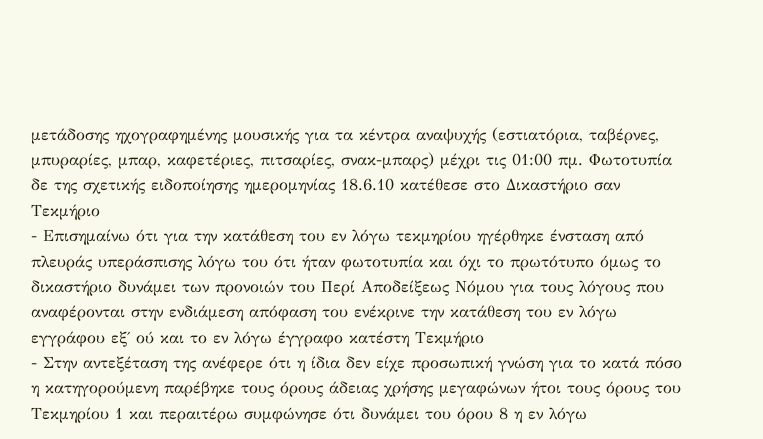μετάδοσης ηχογραφημένης μουσικής για τα κέντρα αναψυχής (εστιατόρια, ταβέρνες, μπυραρίες, μπαρ, καφετέριες, πιτσαρίες, σνακ-μπαρς) μέχρι τις 01:00 πμ. Φωτοτυπία δε της σχετικής ειδοποίησης ημερομηνίας 18.6.10 κατέθεσε στο Δικαστήριο σαν Τεκμήριο
- Επισημαίνω ότι για την κατάθεση του εν λόγω τεκμηρίου ηγέρθηκε ένσταση από πλευράς υπεράσπισης λόγω του ότι ήταν φωτοτυπία και όχι το πρωτότυπο όμως το δικαστήριο δυνάμει των προνοιών του Περί Αποδείξεως Νόμου για τους λόγους που αναφέρονται στην ενδιάμεση απόφαση του ενέκρινε την κατάθεση του εν λόγω εγγράφου εξ΄ ού και το εν λόγω έγγραφο κατέστη Τεκμήριο
- Στην αντεξέταση της ανέφερε ότι η ίδια δεν είχε προσωπική γνώση για το κατά πόσο η κατηγορούμενη παρέβηκε τους όρους άδειας χρήσης μεγαφώνων ήτοι τους όρους του Τεκμηρίου 1 και περαιτέρω συμφώνησε ότι δυνάμει του όρου 8 η εν λόγω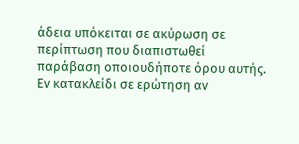άδεια υπόκειται σε ακύρωση σε περίπτωση που διαπιστωθεί παράβαση οποιουδήποτε όρου αυτής. Εν κατακλείδι σε ερώτηση αν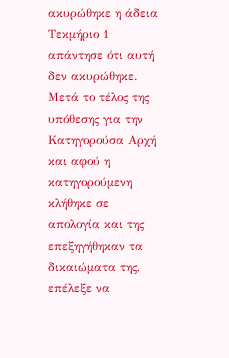ακυρώθηκε η άδεια Τεκμήριο 1 απάντησε ότι αυτή δεν ακυρώθηκε. Μετά το τέλος της υπόθεσης για την Κατηγορούσα Αρχή και αφού η κατηγορούμενη κλήθηκε σε απολογία και της επεξηγήθηκαν τα δικαιώματα της, επέλεξε να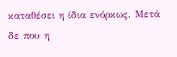καταθέσει η ίδια ενόρκως. Μετά δε που η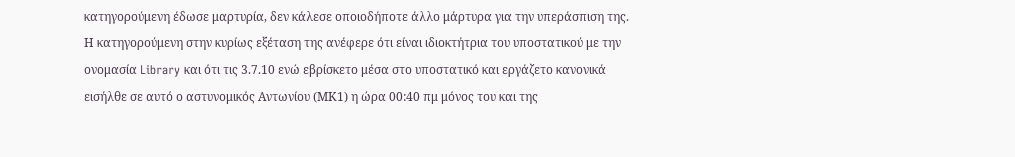κατηγορούμενη έδωσε μαρτυρία, δεν κάλεσε οποιοδήποτε άλλο μάρτυρα για την υπεράσπιση της. Η κατηγορούμενη στην κυρίως εξέταση της ανέφερε ότι είναι ιδιοκτήτρια του υποστατικού με την ονομασία Library και ότι τις 3.7.10 ενώ εβρίσκετο μέσα στο υποστατικό και εργάζετο κανονικά εισήλθε σε αυτό ο αστυνομικός Αντωνίου (ΜΚ1) η ώρα 00:40 πμ μόνος του και της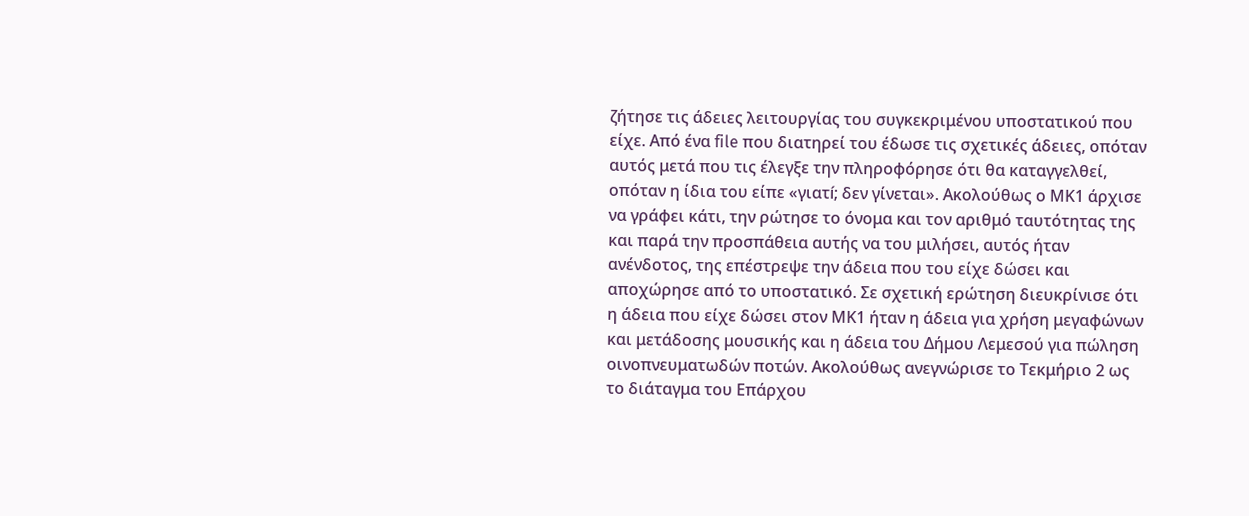ζήτησε τις άδειες λειτουργίας του συγκεκριμένου υποστατικού που είχε. Από ένα file που διατηρεί του έδωσε τις σχετικές άδειες, οπόταν αυτός μετά που τις έλεγξε την πληροφόρησε ότι θα καταγγελθεί, οπόταν η ίδια του είπε «γιατí; δεν γίνεται». Ακολούθως ο ΜΚ1 άρχισε να γράφει κάτι, την ρώτησε το όνομα και τον αριθμό ταυτότητας της και παρά την προσπάθεια αυτής να του μιλήσει, αυτός ήταν ανένδοτος, της επέστρεψε την άδεια που του είχε δώσει και αποχώρησε από το υποστατικό. Σε σχετική ερώτηση διευκρίνισε ότι η άδεια που είχε δώσει στον ΜΚ1 ήταν η άδεια για χρήση μεγαφώνων και μετάδοσης μουσικής και η άδεια του Δήμου Λεμεσού για πώληση οινοπνευματωδών ποτών. Ακολούθως ανεγνώρισε το Τεκμήριο 2 ως το διάταγμα του Επάρχου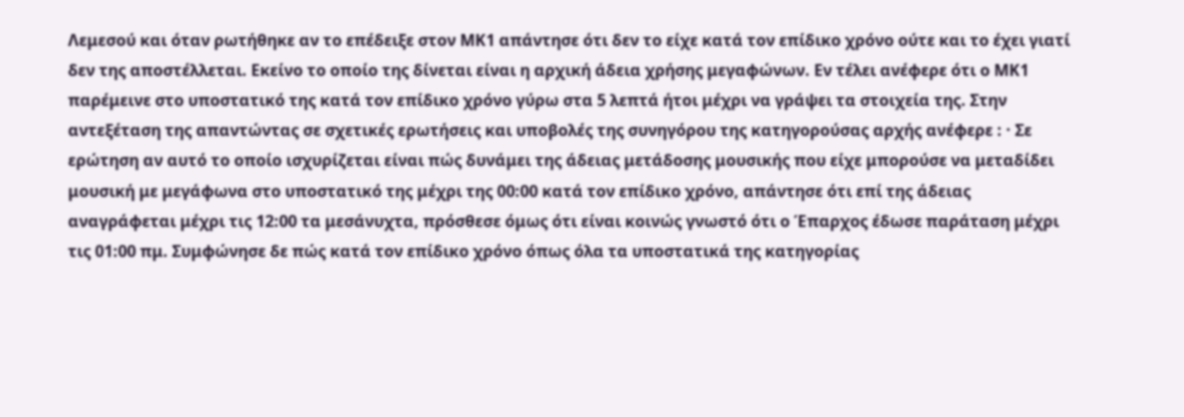Λεμεσού και όταν ρωτήθηκε αν το επέδειξε στον ΜΚ1 απάντησε ότι δεν το είχε κατά τον επίδικο χρόνο ούτε και το έχει γιατί δεν της αποστέλλεται. Εκείνο το οποίο της δίνεται είναι η αρχική άδεια χρήσης μεγαφώνων. Εν τέλει ανέφερε ότι ο ΜΚ1 παρέμεινε στο υποστατικό της κατά τον επίδικο χρόνο γύρω στα 5 λεπτά ήτοι μέχρι να γράψει τα στοιχεία της. Στην αντεξέταση της απαντώντας σε σχετικές ερωτήσεις και υποβολές της συνηγόρου της κατηγορούσας αρχής ανέφερε : · Σε ερώτηση αν αυτό το οποίο ισχυρίζεται είναι πώς δυνάμει της άδειας μετάδοσης μουσικής που είχε μπορούσε να μεταδίδει μουσική με μεγάφωνα στο υποστατικό της μέχρι της 00:00 κατά τον επίδικο χρόνο, απάντησε ότι επί της άδειας αναγράφεται μέχρι τις 12:00 τα μεσάνυχτα, πρόσθεσε όμως ότι είναι κοινώς γνωστό ότι ο Έπαρχος έδωσε παράταση μέχρι τις 01:00 πμ. Συμφώνησε δε πώς κατά τον επίδικο χρόνο όπως όλα τα υποστατικά της κατηγορίας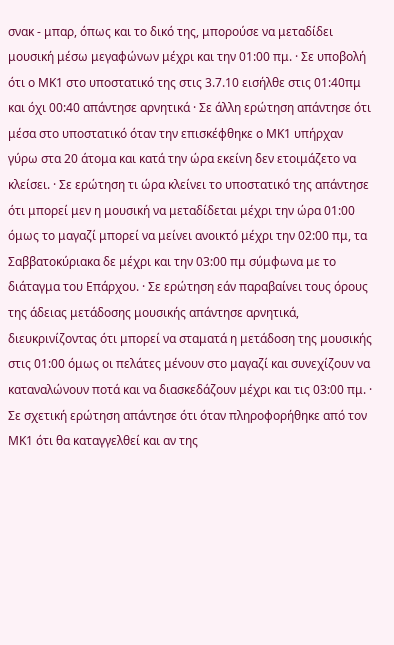σνακ - μπαρ, όπως και το δικό της, μπορούσε να μεταδίδει μουσική μέσω μεγαφώνων μέχρι και την 01:00 πμ. · Σε υποβολή ότι ο ΜΚ1 στο υποστατικό της στις 3.7.10 εισήλθε στις 01:40πμ και όχι 00:40 απάντησε αρνητικά · Σε άλλη ερώτηση απάντησε ότι μέσα στο υποστατικό όταν την επισκέφθηκε ο ΜΚ1 υπήρχαν γύρω στα 20 άτομα και κατά την ώρα εκείνη δεν ετοιμάζετο να κλείσει. · Σε ερώτηση τι ώρα κλείνει το υποστατικό της απάντησε ότι μπορεί μεν η μουσική να μεταδίδεται μέχρι την ώρα 01:00 όμως το μαγαζί μπορεί να μείνει ανοικτό μέχρι την 02:00 πμ, τα Σαββατοκύριακα δε μέχρι και την 03:00 πμ σύμφωνα με το διάταγμα του Επάρχου. · Σε ερώτηση εάν παραβαίνει τους όρους της άδειας μετάδοσης μουσικής απάντησε αρνητικά, διευκρινίζοντας ότι μπορεί να σταματά η μετάδοση της μουσικής στις 01:00 όμως οι πελάτες μένουν στο μαγαζί και συνεχίζουν να καταναλώνουν ποτά και να διασκεδάζουν μέχρι και τις 03:00 πμ. · Σε σχετική ερώτηση απάντησε ότι όταν πληροφορήθηκε από τον ΜΚ1 ότι θα καταγγελθεί και αν της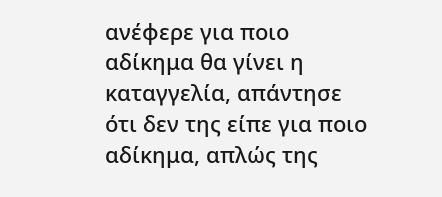ανέφερε για ποιο αδίκημα θα γίνει η καταγγελία, απάντησε ότι δεν της είπε για ποιο αδίκημα, απλώς της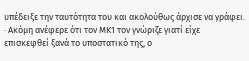υπέδειξε την ταυτότητα του και ακολούθως άρχισε να γράφει. · Ακόμη ανέφερε ότι τον ΜΚ1 τον γνώριζε γιατί είχε επισκεφθεί ξανά το υποστατικό της, ο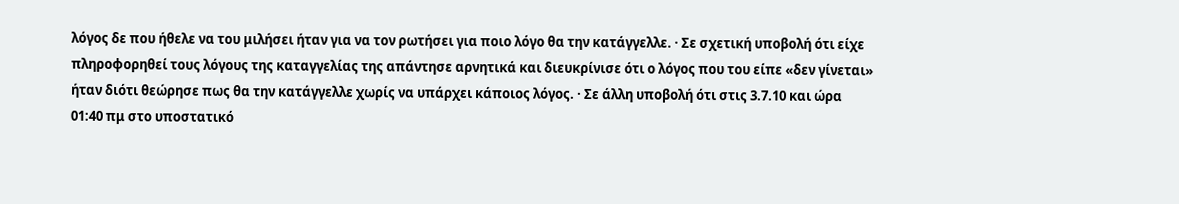λόγος δε που ήθελε να του μιλήσει ήταν για να τον ρωτήσει για ποιο λόγο θα την κατάγγελλε. · Σε σχετική υποβολή ότι είχε πληροφορηθεί τους λόγους της καταγγελίας της απάντησε αρνητικά και διευκρίνισε ότι ο λόγος που του είπε «δεν γίνεται» ήταν διότι θεώρησε πως θα την κατάγγελλε χωρίς να υπάρχει κάποιος λόγος. · Σε άλλη υποβολή ότι στις 3.7.10 και ώρα 01:40 πμ στο υποστατικό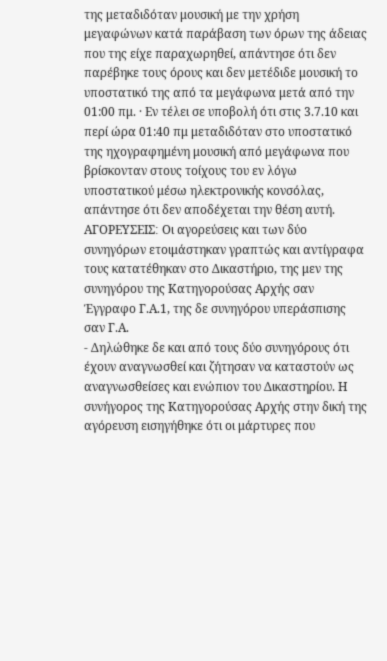της μεταδιδόταν μουσική με την χρήση μεγαφώνων κατά παράβαση των όρων της άδειας που της είχε παραχωρηθεί, απάντησε ότι δεν παρέβηκε τους όρους και δεν μετέδιδε μουσική το υποστατικό της από τα μεγάφωνα μετά από την 01:00 πμ. · Εν τέλει σε υποβολή ότι στις 3.7.10 και περί ώρα 01:40 πμ μεταδιδόταν στο υποστατικό της ηχογραφημένη μουσική από μεγάφωνα που βρίσκονταν στους τοίχους του εν λόγω υποστατικού μέσω ηλεκτρονικής κονσόλας, απάντησε ότι δεν αποδέχεται την θέση αυτή. ΑΓΟΡΕΥΣΕΙΣ׃ Οι αγορεύσεις και των δύο συνηγόρων ετοιμάστηκαν γραπτώς και αντίγραφα τους κατατέθηκαν στο Δικαστήριο, της μεν της συνηγόρου της Κατηγορούσας Αρχής σαν Έγγραφο Γ.Α.1, της δε συνηγόρου υπεράσπισης σαν Γ.Α.
- Δηλώθηκε δε και από τους δύο συνηγόρους ότι έχουν αναγνωσθεί και ζήτησαν να καταστούν ως αναγνωσθείσες και ενώπιον του Δικαστηρίου. Η συνήγορος της Κατηγορούσας Αρχής στην δική της αγόρευση εισηγήθηκε ότι οι μάρτυρες που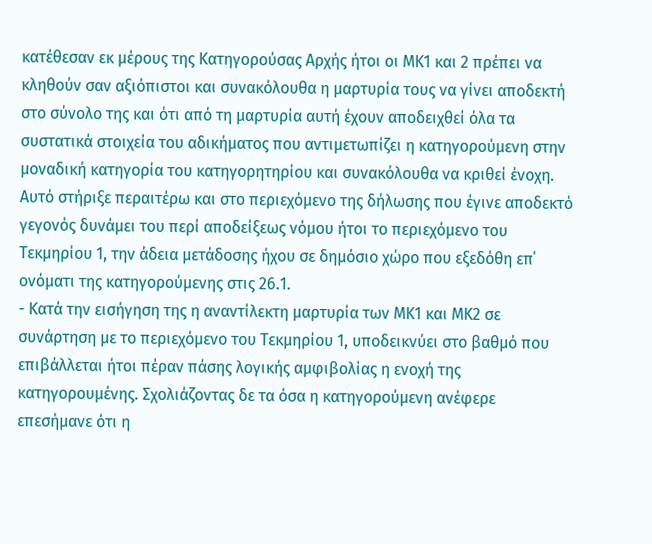κατέθεσαν εκ μέρους της Κατηγορούσας Αρχής ήτοι οι ΜΚ1 και 2 πρέπει να κληθούν σαν αξιόπιστοι και συνακόλουθα η μαρτυρία τους να γίνει αποδεκτή στο σύνολο της και ότι από τη μαρτυρία αυτή έχουν αποδειχθεί όλα τα συστατικά στοιχεία του αδικήματος που αντιμετωπίζει η κατηγορούμενη στην μοναδική κατηγορία του κατηγορητηρίου και συνακόλουθα να κριθεί ένοχη. Αυτό στήριξε περαιτέρω και στο περιεχόμενο της δήλωσης που έγινε αποδεκτό γεγονός δυνάμει του περί αποδείξεως νόμου ήτοι το περιεχόμενο του Τεκμηρίου 1, την άδεια μετάδοσης ήχου σε δημόσιο χώρο που εξεδόθη επ΄ ονόματι της κατηγορούμενης στις 26.1.
- Κατά την εισήγηση της η αναντίλεκτη μαρτυρία των ΜΚ1 και ΜΚ2 σε συνάρτηση με το περιεχόμενο του Τεκμηρίου 1, υποδεικνύει στο βαθμό που επιβάλλεται ήτοι πέραν πάσης λογικής αμφιβολίας η ενοχή της κατηγορουμένης. Σχολιάζοντας δε τα όσα η κατηγορούμενη ανέφερε επεσήμανε ότι η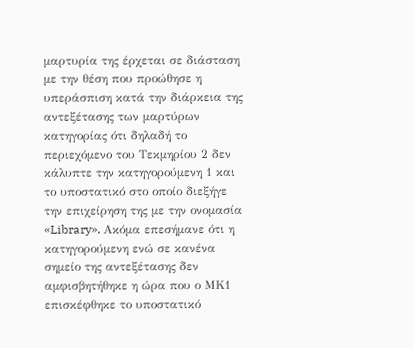μαρτυρία της έρχεται σε διάσταση με την θέση που προώθησε η υπεράσπιση κατά την διάρκεια της αντεξέτασης των μαρτύρων κατηγορίας ότι δηλαδή το περιεχόμενο του Τεκμηρίου 2 δεν κάλυπτε την κατηγορούμενη 1 και το υποστατικό στο οποίο διεξήγε την επιχείρηση της με την ονομασία «Library». Ακόμα επεσήμανε ότι η κατηγορούμενη ενώ σε κανένα σημείο της αντεξέτασης δεν αμφισβητήθηκε η ώρα που ο ΜΚ1 επισκέφθηκε το υποστατικό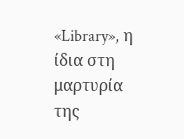«Library», η ίδια στη μαρτυρία της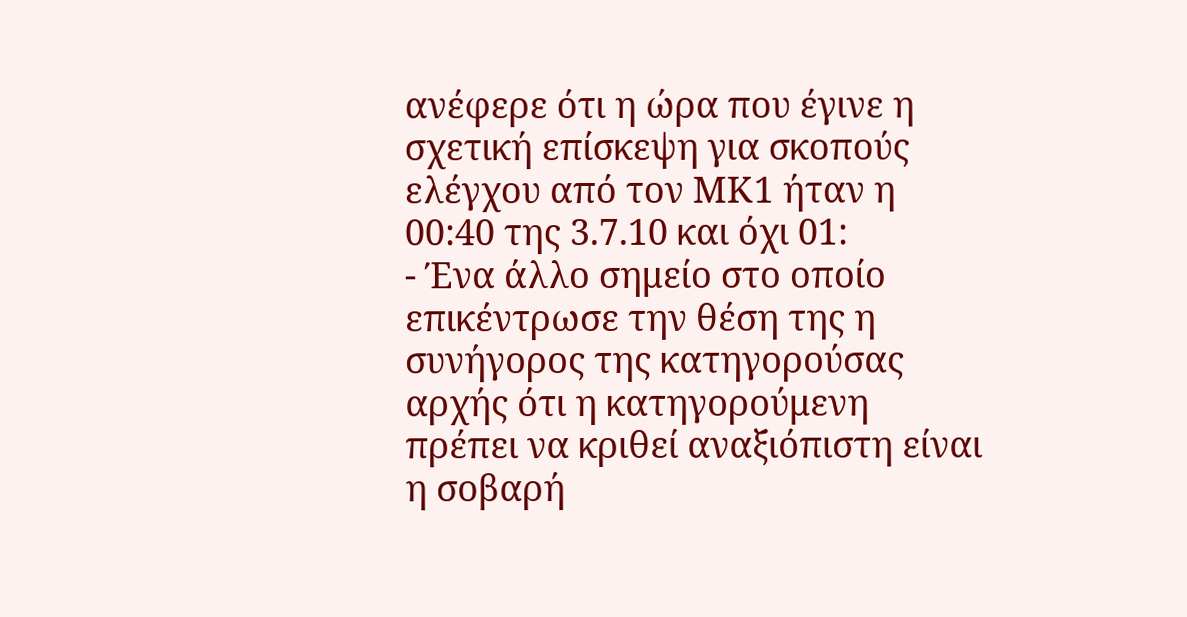ανέφερε ότι η ώρα που έγινε η σχετική επίσκεψη για σκοπούς ελέγχου από τον ΜΚ1 ήταν η 00:40 της 3.7.10 και όχι 01:
- Ένα άλλο σημείο στο οποίο επικέντρωσε την θέση της η συνήγορος της κατηγορούσας αρχής ότι η κατηγορούμενη πρέπει να κριθεί αναξιόπιστη είναι η σοβαρή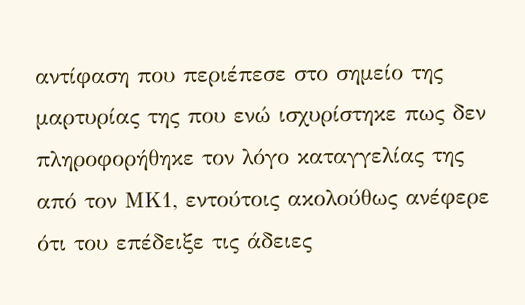αντίφαση που περιέπεσε στο σημείο της μαρτυρίας της που ενώ ισχυρίστηκε πως δεν πληροφορήθηκε τον λόγο καταγγελίας της από τον ΜΚ1, εντούτοις ακολούθως ανέφερε ότι του επέδειξε τις άδειες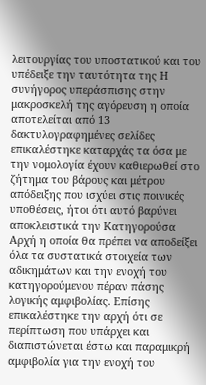λειτουργίας του υποστατικού και του υπέδειξε την ταυτότητα της Η συνήγορος υπεράσπισης στην μακροσκελή της αγόρευση η οποία αποτελείται από 13 δακτυλογραφημένες σελίδες επικαλέστηκε καταρχάς τα όσα με την νομολογία έχουν καθιερωθεί στο ζήτημα του βάρους και μέτρου απόδειξης που ισχύει στις ποινικές υποθέσεις, ήτοι ότι αυτό βαρύνει αποκλειστικά την Κατηγορούσα Αρχή η οποία θα πρέπει να αποδείξει όλα τα συστατικά στοιχεία των αδικημάτων και την ενοχή του κατηγορούμενου πέραν πάσης λογικής αμφιβολίας. Επίσης επικαλέστηκε την αρχή ότι σε περίπτωση που υπάρχει και διαπιστώνεται έστω και παραμικρή αμφιβολία για την ενοχή του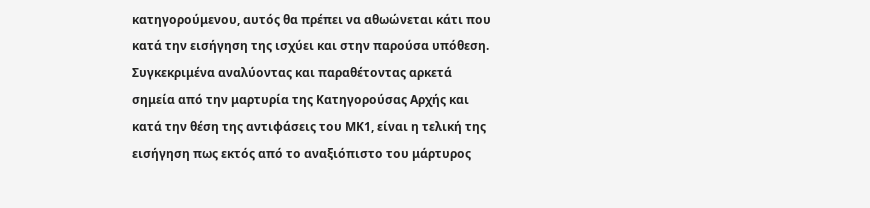κατηγορούμενου, αυτός θα πρέπει να αθωώνεται κάτι που κατά την εισήγηση της ισχύει και στην παρούσα υπόθεση. Συγκεκριμένα αναλύοντας και παραθέτοντας αρκετά σημεία από την μαρτυρία της Κατηγορούσας Αρχής και κατά την θέση της αντιφάσεις του ΜΚ1, είναι η τελική της εισήγηση πως εκτός από το αναξιόπιστο του μάρτυρος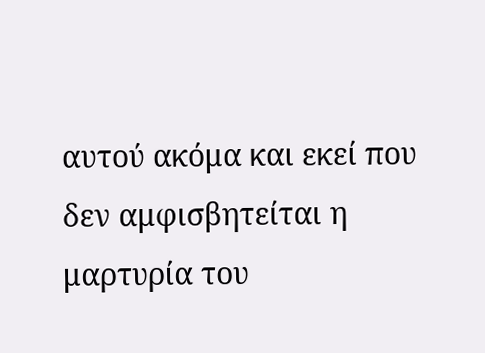αυτού ακόμα και εκεί που δεν αμφισβητείται η μαρτυρία του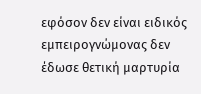εφόσον δεν είναι ειδικός εμπειρογνώμονας δεν έδωσε θετική μαρτυρία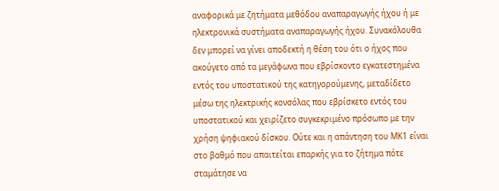αναφορικά με ζητήματα μεθόδου αναπαραγωγής ήχου ή με ηλεκτρονικά συστήματα αναπαραγωγής ήχου. Συνακόλουθα δεν μπορεί να γίνει αποδεκτή η θέση του ότι ο ήχος που ακούγετο από τα μεγάφωνα που εβρίσκοντο εγκατεστημένα εντός του υποστατικού της κατηγορούμενης, μεταδίδετο μέσω της ηλεκτρικής κονσόλας που εβρίσκετο εντός του υποστατικού και χειρίζετο συγκεκριμένο πρόσωπο με την χρήση ψηφιακού δίσκου. Ούτε και η απάντηση του ΜΚ1 είναι στο βαθμό που απαιτείται επαρκής για το ζήτημα πότε σταμάτησε να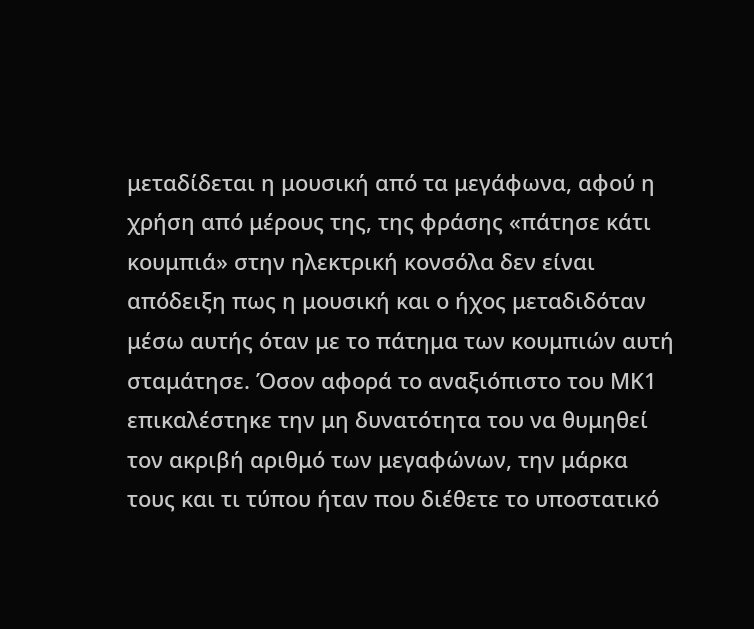μεταδίδεται η μουσική από τα μεγάφωνα, αφού η χρήση από μέρους της, της φράσης «πάτησε κάτι κουμπιά» στην ηλεκτρική κονσόλα δεν είναι απόδειξη πως η μουσική και ο ήχος μεταδιδόταν μέσω αυτής όταν με το πάτημα των κουμπιών αυτή σταμάτησε. Όσον αφορά το αναξιόπιστο του ΜΚ1 επικαλέστηκε την μη δυνατότητα του να θυμηθεί τον ακριβή αριθμό των μεγαφώνων, την μάρκα τους και τι τύπου ήταν που διέθετε το υποστατικό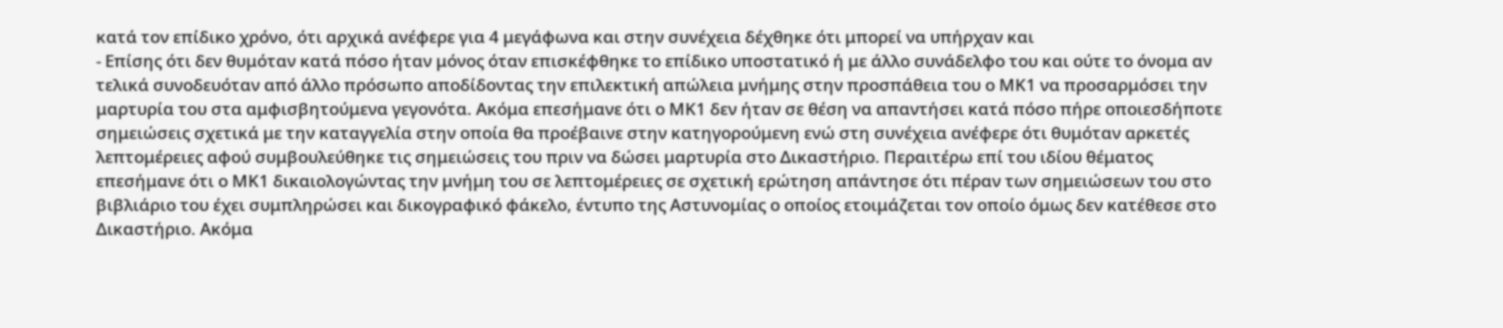κατά τον επίδικο χρόνο, ότι αρχικά ανέφερε για 4 μεγάφωνα και στην συνέχεια δέχθηκε ότι μπορεί να υπήρχαν και
- Επίσης ότι δεν θυμόταν κατά πόσο ήταν μόνος όταν επισκέφθηκε το επίδικο υποστατικό ή με άλλο συνάδελφο του και ούτε το όνομα αν τελικά συνοδευόταν από άλλο πρόσωπο αποδίδοντας την επιλεκτική απώλεια μνήμης στην προσπάθεια του ο ΜΚ1 να προσαρμόσει την μαρτυρία του στα αμφισβητούμενα γεγονότα. Ακόμα επεσήμανε ότι ο ΜΚ1 δεν ήταν σε θέση να απαντήσει κατά πόσο πήρε οποιεσδήποτε σημειώσεις σχετικά με την καταγγελία στην οποία θα προέβαινε στην κατηγορούμενη ενώ στη συνέχεια ανέφερε ότι θυμόταν αρκετές λεπτομέρειες αφού συμβουλεύθηκε τις σημειώσεις του πριν να δώσει μαρτυρία στο Δικαστήριο. Περαιτέρω επί του ιδίου θέματος επεσήμανε ότι ο ΜΚ1 δικαιολογώντας την μνήμη του σε λεπτομέρειες σε σχετική ερώτηση απάντησε ότι πέραν των σημειώσεων του στο βιβλιάριο του έχει συμπληρώσει και δικογραφικό φάκελο, έντυπο της Αστυνομίας ο οποίος ετοιμάζεται τον οποίο όμως δεν κατέθεσε στο Δικαστήριο. Ακόμα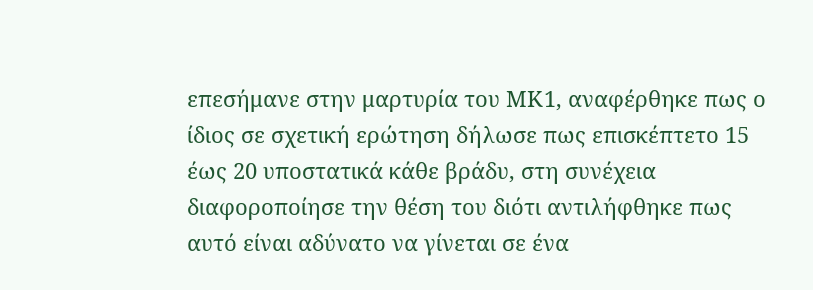επεσήμανε στην μαρτυρία του ΜΚ1, αναφέρθηκε πως ο ίδιος σε σχετική ερώτηση δήλωσε πως επισκέπτετο 15 έως 20 υποστατικά κάθε βράδυ, στη συνέχεια διαφοροποίησε την θέση του διότι αντιλήφθηκε πως αυτό είναι αδύνατο να γίνεται σε ένα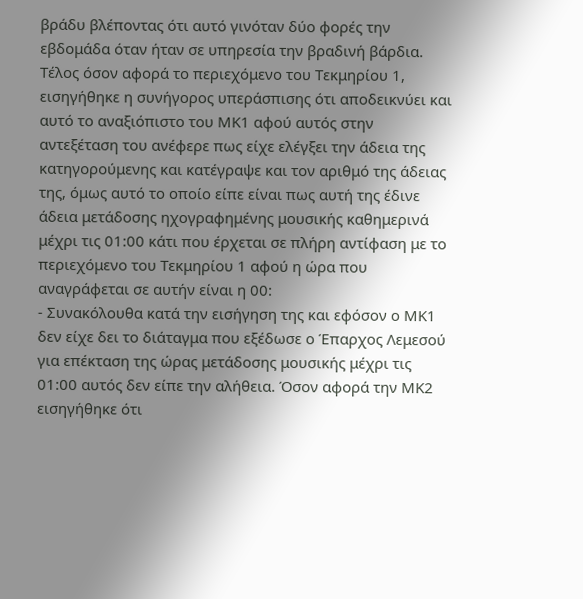βράδυ βλέποντας ότι αυτό γινόταν δύο φορές την εβδομάδα όταν ήταν σε υπηρεσία την βραδινή βάρδια. Τέλος όσον αφορά το περιεχόμενο του Τεκμηρίου 1, εισηγήθηκε η συνήγορος υπεράσπισης ότι αποδεικνύει και αυτό το αναξιόπιστο του ΜΚ1 αφού αυτός στην αντεξέταση του ανέφερε πως είχε ελέγξει την άδεια της κατηγορούμενης και κατέγραψε και τον αριθμό της άδειας της, όμως αυτό το οποίο είπε είναι πως αυτή της έδινε άδεια μετάδοσης ηχογραφημένης μουσικής καθημερινά μέχρι τις 01:00 κάτι που έρχεται σε πλήρη αντίφαση με το περιεχόμενο του Τεκμηρίου 1 αφού η ώρα που αναγράφεται σε αυτήν είναι η 00:
- Συνακόλουθα κατά την εισήγηση της και εφόσον ο ΜΚ1 δεν είχε δει το διάταγμα που εξέδωσε ο Έπαρχος Λεμεσού για επέκταση της ώρας μετάδοσης μουσικής μέχρι τις 01:00 αυτός δεν είπε την αλήθεια. Όσον αφορά την ΜΚ2 εισηγήθηκε ότι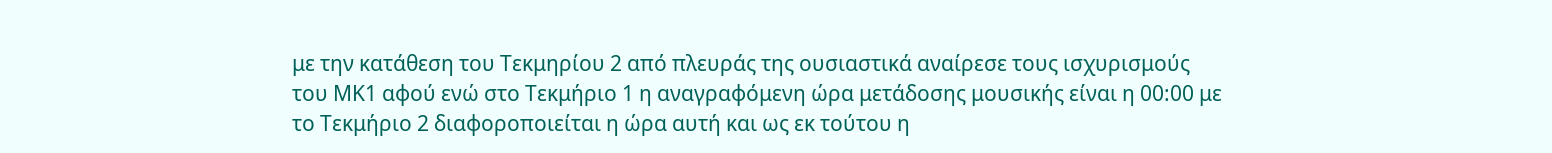με την κατάθεση του Τεκμηρίου 2 από πλευράς της ουσιαστικά αναίρεσε τους ισχυρισμούς του ΜΚ1 αφού ενώ στο Τεκμήριο 1 η αναγραφόμενη ώρα μετάδοσης μουσικής είναι η 00:00 με το Τεκμήριο 2 διαφοροποιείται η ώρα αυτή και ως εκ τούτου η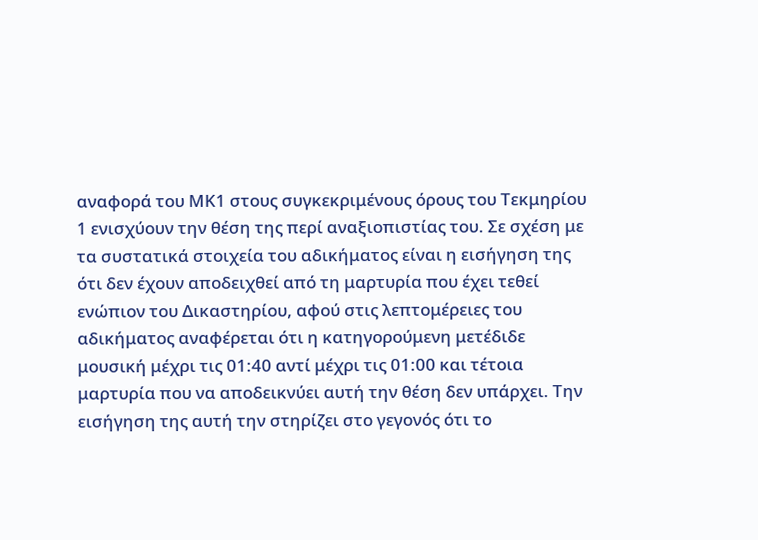αναφορά του ΜΚ1 στους συγκεκριμένους όρους του Τεκμηρίου 1 ενισχύουν την θέση της περί αναξιοπιστίας του. Σε σχέση με τα συστατικά στοιχεία του αδικήματος είναι η εισήγηση της ότι δεν έχουν αποδειχθεί από τη μαρτυρία που έχει τεθεί ενώπιον του Δικαστηρίου, αφού στις λεπτομέρειες του αδικήματος αναφέρεται ότι η κατηγορούμενη μετέδιδε μουσική μέχρι τις 01:40 αντί μέχρι τις 01:00 και τέτοια μαρτυρία που να αποδεικνύει αυτή την θέση δεν υπάρχει. Την εισήγηση της αυτή την στηρίζει στο γεγονός ότι το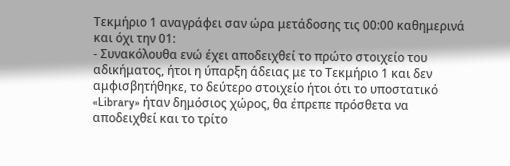Τεκμήριο 1 αναγράφει σαν ώρα μετάδοσης τις 00:00 καθημερινά και όχι την 01:
- Συνακόλουθα ενώ έχει αποδειχθεί το πρώτο στοιχείο του αδικήματος, ήτοι η ύπαρξη άδειας με το Τεκμήριο 1 και δεν αμφισβητήθηκε, το δεύτερο στοιχείο ήτοι ότι το υποστατικό «Library» ήταν δημόσιος χώρος, θα έπρεπε πρόσθετα να αποδειχθεί και το τρίτο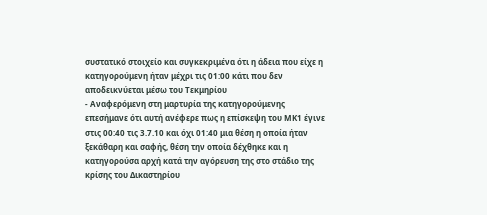συστατικό στοιχείο και συγκεκριμένα ότι η άδεια που είχε η κατηγορούμενη ήταν μέχρι τις 01:00 κάτι που δεν αποδεικνύεται μέσω του Τεκμηρίου
- Αναφερόμενη στη μαρτυρία της κατηγορούμενης επεσήμανε ότι αυτή ανέφερε πως η επίσκεψη του ΜΚ1 έγινε στις 00:40 τις 3.7.10 και όχι 01:40 μια θέση η οποία ήταν ξεκάθαρη και σαφής, θέση την οποία δέχθηκε και η κατηγορούσα αρχή κατά την αγόρευση της στο στάδιο της κρίσης του Δικαστηρίου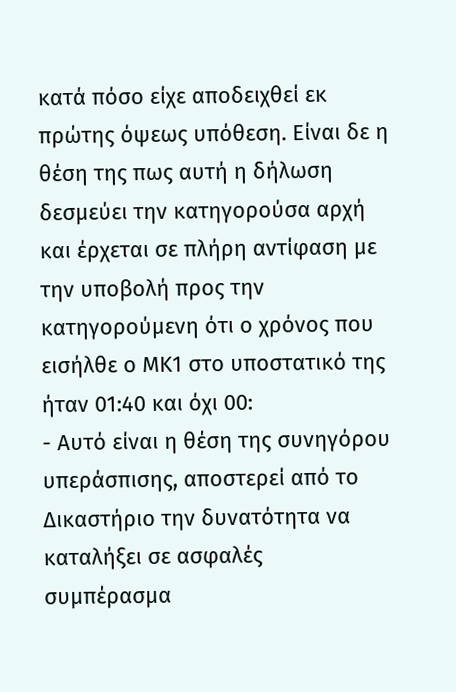κατά πόσο είχε αποδειχθεί εκ πρώτης όψεως υπόθεση. Είναι δε η θέση της πως αυτή η δήλωση δεσμεύει την κατηγορούσα αρχή και έρχεται σε πλήρη αντίφαση με την υποβολή προς την κατηγορούμενη ότι ο χρόνος που εισήλθε ο ΜΚ1 στο υποστατικό της ήταν 01:40 και όχι 00:
- Αυτό είναι η θέση της συνηγόρου υπεράσπισης, αποστερεί από το Δικαστήριο την δυνατότητα να καταλήξει σε ασφαλές συμπέρασμα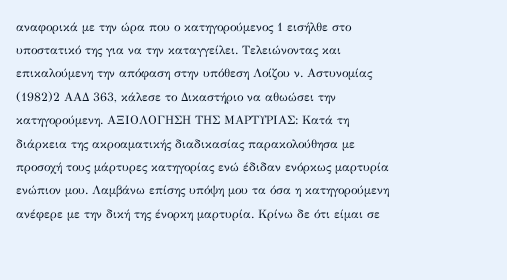αναφορικά με την ώρα που ο κατηγορούμενος 1 εισήλθε στο υποστατικό της για να την καταγγείλει. Τελειώνοντας και επικαλούμενη την απόφαση στην υπόθεση Λοίζου ν. Αστυνομίας
(1982)2 ΑΑΔ 363, κάλεσε το Δικαστήριο να αθωώσει την κατηγορούμενη. ΑΞΙΟΛΟΓΗΣΗ ΤΗΣ ΜΑΡΤΥΡΙΑΣ: Κατά τη διάρκεια της ακροαματικής διαδικασίας παρακολούθησα με προσοχή τους μάρτυρες κατηγορίας ενώ έδιδαν ενόρκως μαρτυρία ενώπιον μου. Λαμβάνω επίσης υπόψη μου τα όσα η κατηγορούμενη ανέφερε με την δική της ένορκη μαρτυρία. Κρίνω δε ότι είμαι σε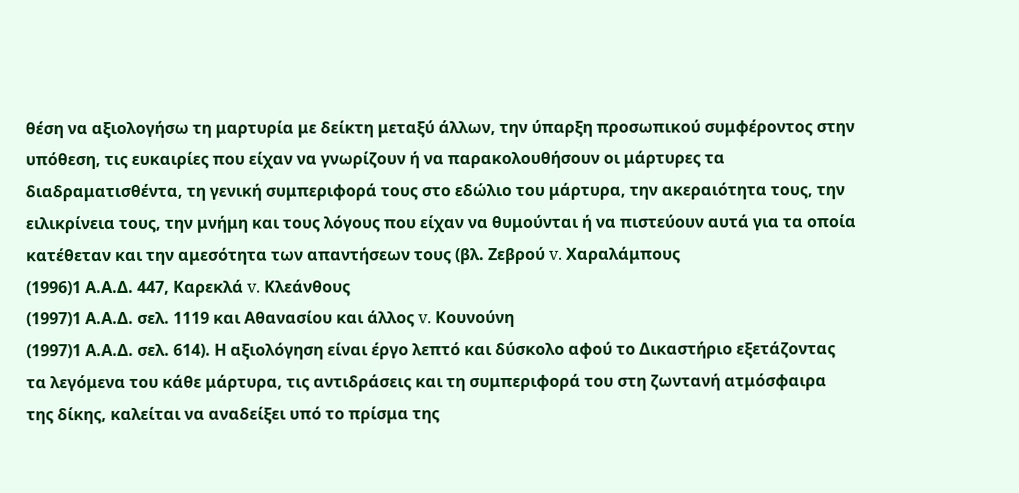θέση να αξιολογήσω τη μαρτυρία με δείκτη μεταξύ άλλων, την ύπαρξη προσωπικού συμφέροντος στην υπόθεση, τις ευκαιρίες που είχαν να γνωρίζουν ή να παρακολουθήσουν οι μάρτυρες τα διαδραματισθέντα, τη γενική συμπεριφορά τους στο εδώλιο του μάρτυρα, την ακεραιότητα τους, την ειλικρίνεια τους, την μνήμη και τους λόγους που είχαν να θυμούνται ή να πιστεύουν αυτά για τα οποία κατέθεταν και την αμεσότητα των απαντήσεων τους (βλ. Ζεβρού v. Χαραλάμπους
(1996)1 Α.Α.Δ. 447, Καρεκλά v. Κλεάνθους
(1997)1 Α.Α.Δ. σελ. 1119 και Αθανασίου και άλλος v. Κουνούνη
(1997)1 Α.Α.Δ. σελ. 614). Η αξιολόγηση είναι έργο λεπτό και δύσκολο αφού το Δικαστήριο εξετάζοντας τα λεγόμενα του κάθε μάρτυρα, τις αντιδράσεις και τη συμπεριφορά του στη ζωντανή ατμόσφαιρα της δίκης, καλείται να αναδείξει υπό το πρίσμα της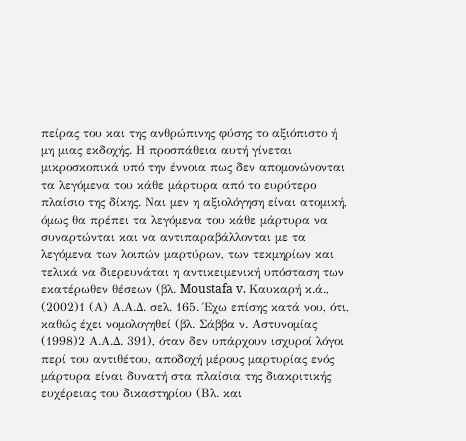πείρας του και της ανθρώπινης φύσης το αξιόπιστο ή μη μιας εκδοχής. Η προσπάθεια αυτή γίνεται μικροσκοπικά υπό την έννοια πως δεν απομονώνονται τα λεγόμενα του κάθε μάρτυρα από το ευρύτερο πλαίσιο της δίκης. Ναι μεν η αξιολόγηση είναι ατομική, όμως θα πρέπει τα λεγόμενα του κάθε μάρτυρα να συναρτώνται και να αντιπαραβάλλονται με τα λεγόμενα των λοιπών μαρτύρων, των τεκμηρίων και τελικά να διερευνάται η αντικειμενική υπόσταση των εκατέρωθεν θέσεων (βλ. Moustafa v. Καυκαρή κ.ά.,
(2002)1 (Α) Α.Α.Δ. σελ. 165. Έχω επίσης κατά νου, ότι, καθώς έχει νομολογηθεί (βλ. Σάββα ν. Αστυνομίας
(1998)2 Α.Α.Δ. 391), όταν δεν υπάρχουν ισχυροί λόγοι περί του αντιθέτου, αποδοχή μέρους μαρτυρίας ενός μάρτυρα είναι δυνατή στα πλαίσια της διακριτικής ευχέρειας του δικαστηρίου (Βλ. και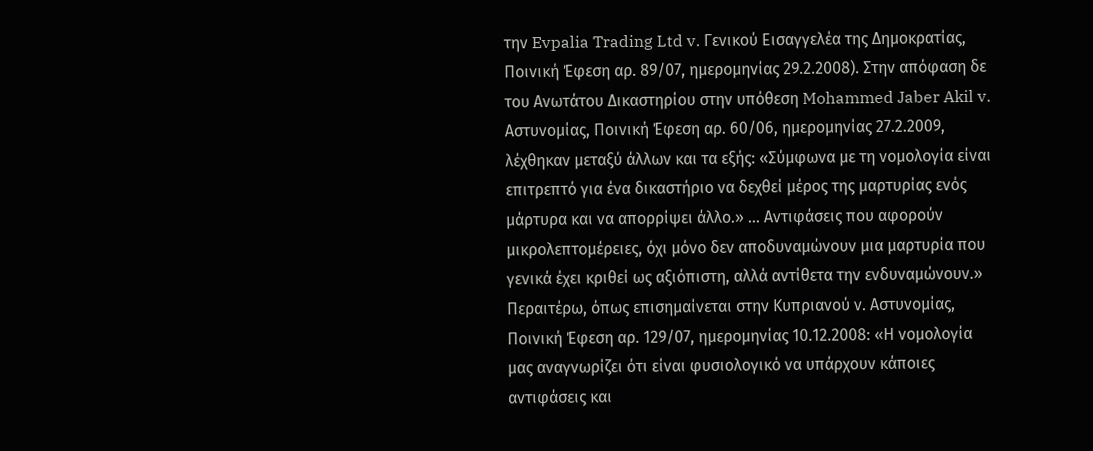την Evpalia Trading Ltd v. Γενικού Εισαγγελέα της Δημοκρατίας, Ποινική Έφεση αρ. 89/07, ημερομηνίας 29.2.2008). Στην απόφαση δε του Ανωτάτου Δικαστηρίου στην υπόθεση Mohammed Jaber Akil v. Αστυνομίας, Ποινική Έφεση αρ. 60/06, ημερομηνίας 27.2.2009, λέχθηκαν μεταξύ άλλων και τα εξής: «Σύμφωνα με τη νομολογία είναι επιτρεπτό για ένα δικαστήριο να δεχθεί μέρος της μαρτυρίας ενός μάρτυρα και να απορρίψει άλλο.» ... Αντιφάσεις που αφορούν μικρολεπτομέρειες, όχι μόνο δεν αποδυναμώνουν μια μαρτυρία που γενικά έχει κριθεί ως αξιόπιστη, αλλά αντίθετα την ενδυναμώνουν.» Περαιτέρω, όπως επισημαίνεται στην Κυπριανού ν. Αστυνομίας, Ποινική Έφεση αρ. 129/07, ημερομηνίας 10.12.2008: «Η νομολογία μας αναγνωρίζει ότι είναι φυσιολογικό να υπάρχουν κάποιες αντιφάσεις και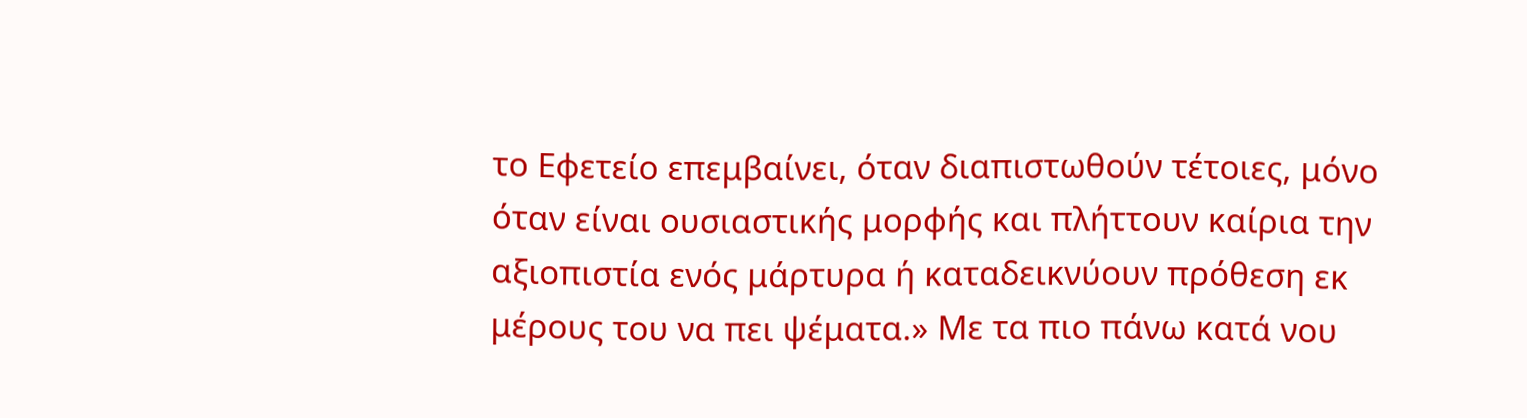το Εφετείο επεμβαίνει, όταν διαπιστωθούν τέτοιες, μόνο όταν είναι ουσιαστικής μορφής και πλήττουν καίρια την αξιοπιστία ενός μάρτυρα ή καταδεικνύουν πρόθεση εκ μέρους του να πει ψέματα.» Με τα πιο πάνω κατά νου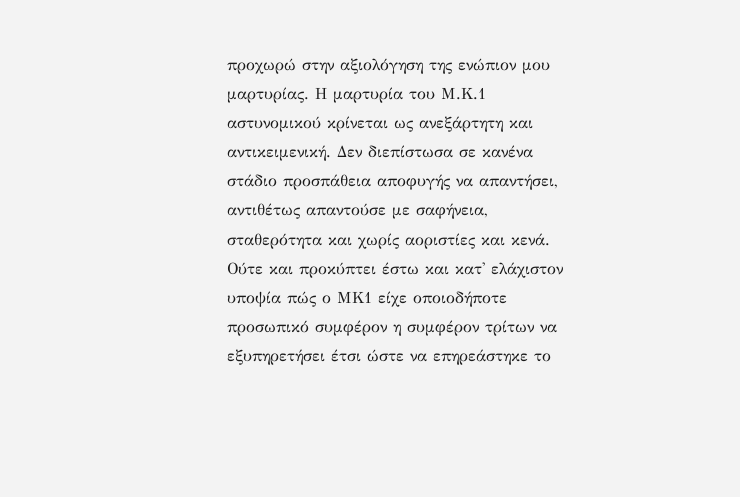προχωρώ στην αξιολόγηση της ενώπιον μου μαρτυρίας. Η μαρτυρία του Μ.Κ.1 αστυνομικού κρίνεται ως ανεξάρτητη και αντικειμενική. Δεν διεπίστωσα σε κανένα στάδιο προσπάθεια αποφυγής να απαντήσει, αντιθέτως απαντούσε με σαφήνεια, σταθερότητα και χωρίς αοριστίες και κενά. Ούτε και προκύπτει έστω και κατ' ελάχιστον υποψία πώς ο ΜΚ1 είχε οποιοδήποτε προσωπικό συμφέρον η συμφέρον τρίτων να εξυπηρετήσει έτσι ώστε να επηρεάστηκε το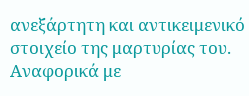ανεξάρτητη και αντικειμενικό στοιχείο της μαρτυρίας του. Αναφορικά με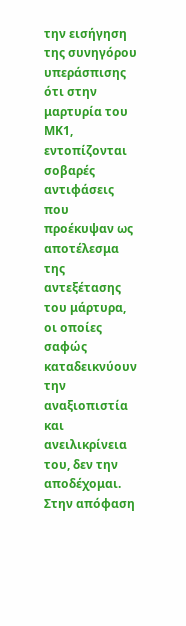την εισήγηση της συνηγόρου υπεράσπισης ότι στην μαρτυρία του ΜΚ1, εντοπίζονται σοβαρές αντιφάσεις που προέκυψαν ως αποτέλεσμα της αντεξέτασης του μάρτυρα, οι οποίες σαφώς καταδεικνύουν την αναξιοπιστία και ανειλικρίνεια του, δεν την αποδέχομαι. Στην απόφαση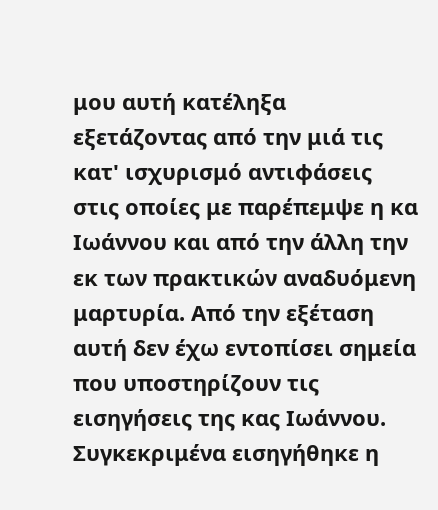μου αυτή κατέληξα εξετάζοντας από την μιά τις κατ' ισχυρισμό αντιφάσεις στις οποίες με παρέπεμψε η κα Ιωάννου και από την άλλη την εκ των πρακτικών αναδυόμενη μαρτυρία. Από την εξέταση αυτή δεν έχω εντοπίσει σημεία που υποστηρίζουν τις εισηγήσεις της κας Ιωάννου. Συγκεκριμένα εισηγήθηκε η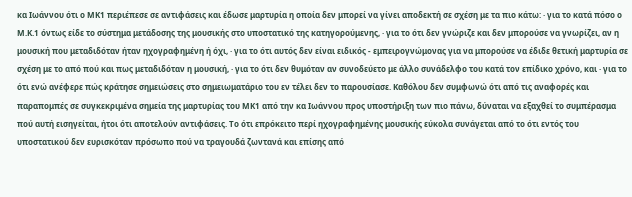κα Ιωάννου ότι ο ΜΚ1 περιέπεσε σε αντιφάσεις και έδωσε μαρτυρία η οποία δεν μπορεί να γίνει αποδεκτή σε σχέση με τα πιο κάτω: · για το κατά πόσο ο Μ.Κ.1 όντως είδε το σύστημα μετάδοσης της μουσικής στο υποστατικό της κατηγορούμενης, · για το ότι δεν γνώριζε και δεν μπορούσε να γνωρίζει, αν η μουσική που μεταδιδόταν ήταν ηχογραφημένη ή όχι, · για το ότι αυτός δεν είναι ειδικός - εμπειρογνώμονας για να μπορούσε να έδιδε θετική μαρτυρία σε σχέση με το από πού και πως μεταδιδόταν η μουσική, · για το ότι δεν θυμόταν αν συνοδεύετο με άλλο συνάδελφο του κατά τον επίδικο χρόνο, και · για το ότι ενώ ανέφερε πώς κράτησε σημειώσεις στο σημειωματάριο του εν τέλει δεν το παρουσίασε. Καθόλου δεν συμφωνώ ότι από τις αναφορές και παραπομπές σε συγκεκριμένα σημεία της μαρτυρίας του ΜΚ1 από την κα Ιωάννου προς υποστήριξη των πιο πάνω, δύναται να εξαχθεί το συμπέρασμα πού αυτή εισηγείται, ήτοι ότι αποτελούν αντιφάσεις. Το ότι επρόκειτο περί ηχογραφημένης μουσικής εύκολα συνάγεται από το ότι εντός του υποστατικού δεν ευρισκόταν πρόσωπο πού να τραγουδά ζωντανά και επίσης από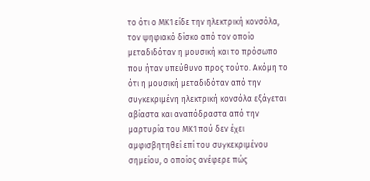το ότι ο ΜΚ1 είδε την ηλεκτρική κονσόλα, τον ψηφιακό δίσκο από τον οποίο μεταδιδόταν η μουσική και το πρόσωπο που ήταν υπεύθυνο προς τούτο. Ακόμη το ότι η μουσική μεταδιδόταν από την συγκεκριμένη ηλεκτρική κονσόλα εξάγεται αβίαστα και αναπόδραστα από την μαρτυρία του ΜΚ1 πού δεν έχει αμφισβητηθεί επί του συγκεκριμένου σημείου, ο οποίος ανέφερε πώς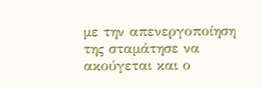με την απενεργοποίηση της σταμάτησε να ακούγεται και ο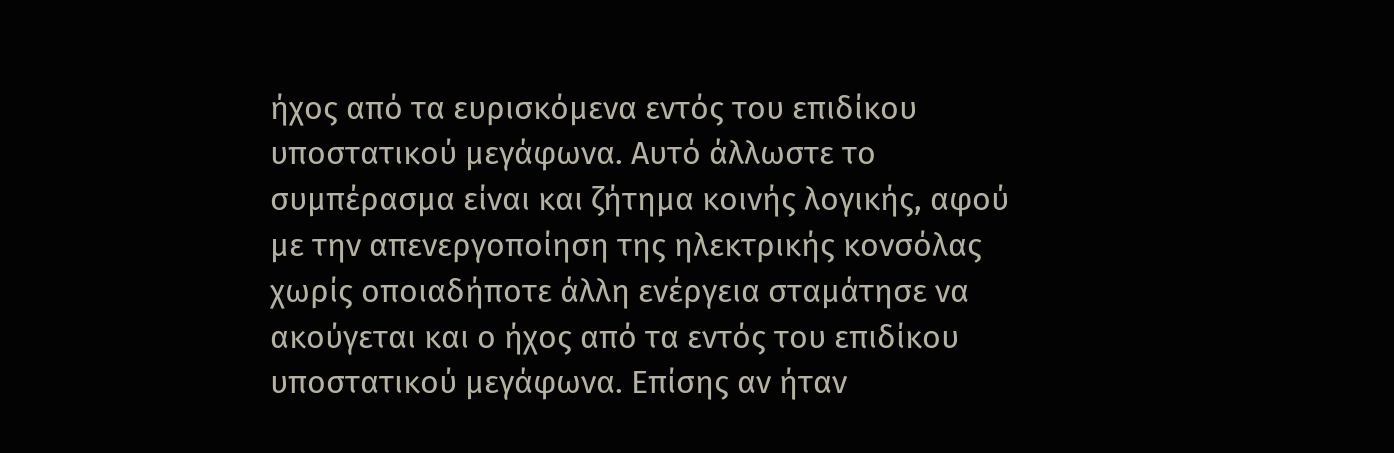ήχος από τα ευρισκόμενα εντός του επιδίκου υποστατικού μεγάφωνα. Αυτό άλλωστε το συμπέρασμα είναι και ζήτημα κοινής λογικής, αφού με την απενεργοποίηση της ηλεκτρικής κονσόλας χωρίς οποιαδήποτε άλλη ενέργεια σταμάτησε να ακούγεται και ο ήχος από τα εντός του επιδίκου υποστατικού μεγάφωνα. Επίσης αν ήταν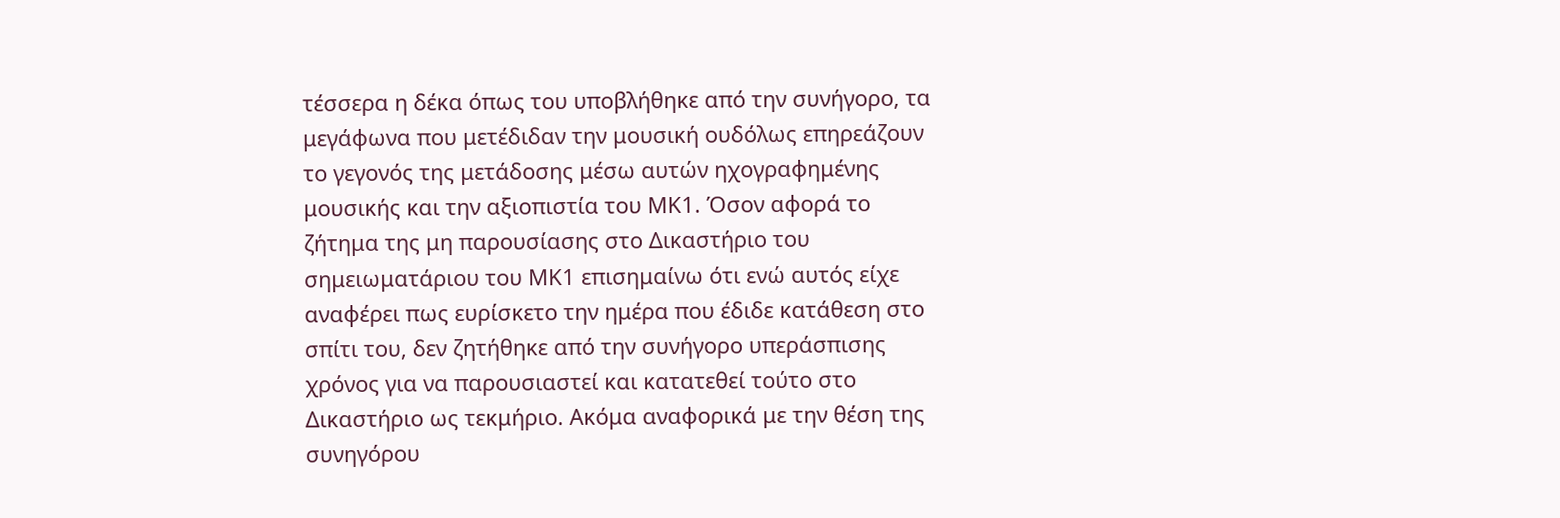τέσσερα η δέκα όπως του υποβλήθηκε από την συνήγορο, τα μεγάφωνα που μετέδιδαν την μουσική ουδόλως επηρεάζουν το γεγονός της μετάδοσης μέσω αυτών ηχογραφημένης μουσικής και την αξιοπιστία του ΜΚ1. Όσον αφορά το ζήτημα της μη παρουσίασης στο Δικαστήριο του σημειωματάριου του ΜΚ1 επισημαίνω ότι ενώ αυτός είχε αναφέρει πως ευρίσκετο την ημέρα που έδιδε κατάθεση στο σπίτι του, δεν ζητήθηκε από την συνήγορο υπεράσπισης χρόνος για να παρουσιαστεί και κατατεθεί τούτο στο Δικαστήριο ως τεκμήριο. Ακόμα αναφορικά με την θέση της συνηγόρου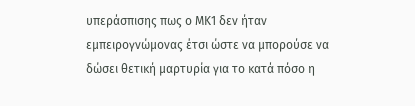υπεράσπισης πως ο ΜΚ1 δεν ήταν εμπειρογνώμονας έτσι ώστε να μπορούσε να δώσει θετική μαρτυρία για το κατά πόσο η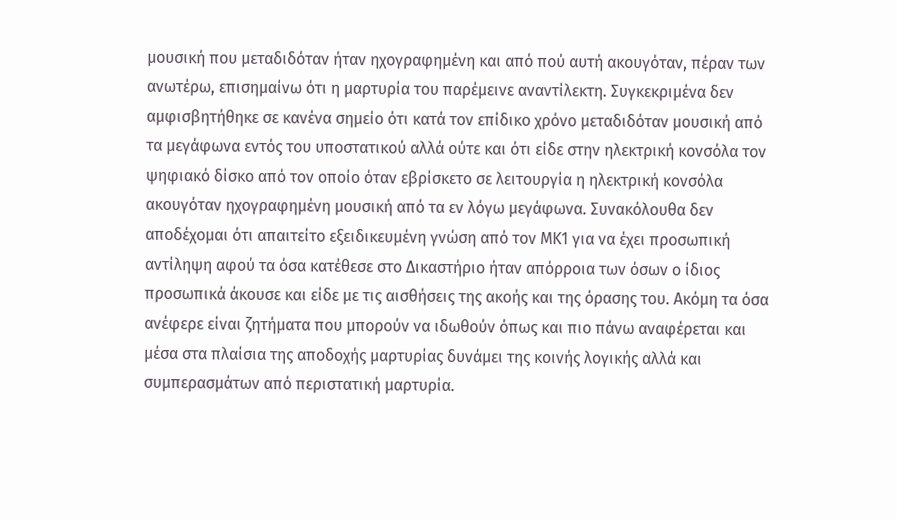μουσική που μεταδιδόταν ήταν ηχογραφημένη και από πού αυτή ακουγόταν, πέραν των ανωτέρω, επισημαίνω ότι η μαρτυρία του παρέμεινε αναντίλεκτη. Συγκεκριμένα δεν αμφισβητήθηκε σε κανένα σημείο ότι κατά τον επίδικο χρόνο μεταδιδόταν μουσική από τα μεγάφωνα εντός του υποστατικού αλλά ούτε και ότι είδε στην ηλεκτρική κονσόλα τον ψηφιακό δίσκο από τον οποίο όταν εβρίσκετο σε λειτουργία η ηλεκτρική κονσόλα ακουγόταν ηχογραφημένη μουσική από τα εν λόγω μεγάφωνα. Συνακόλουθα δεν αποδέχομαι ότι απαιτείτο εξειδικευμένη γνώση από τον ΜΚ1 για να έχει προσωπική αντίληψη αφού τα όσα κατέθεσε στο Δικαστήριο ήταν απόρροια των όσων ο ίδιος προσωπικά άκουσε και είδε με τις αισθήσεις της ακοής και της όρασης του. Ακόμη τα όσα ανέφερε είναι ζητήματα που μπορούν να ιδωθούν όπως και πιο πάνω αναφέρεται και μέσα στα πλαίσια της αποδοχής μαρτυρίας δυνάμει της κοινής λογικής αλλά και συμπερασμάτων από περιστατική μαρτυρία.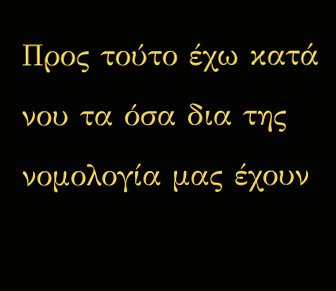Προς τούτο έχω κατά νου τα όσα δια της νομολογία μας έχουν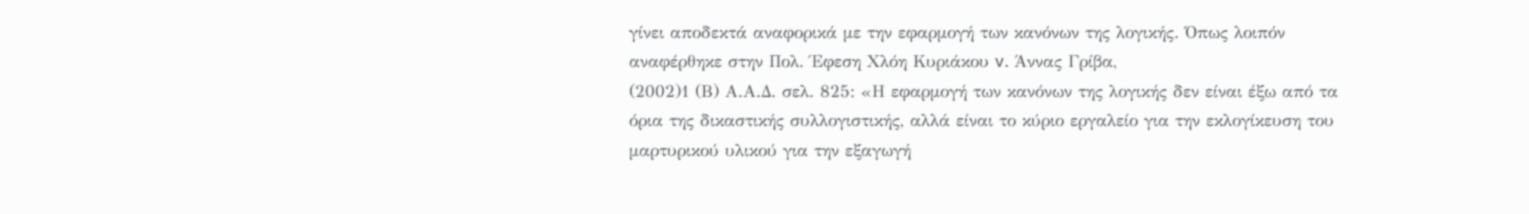γίνει αποδεκτά αναφορικά με την εφαρμογή των κανόνων της λογικής. Όπως λοιπόν αναφέρθηκε στην Πολ. Έφεση Χλόη Κυριάκου v. Άννας Γρίβα,
(2002)1 (Β) Α.Α.Δ. σελ. 825: «Η εφαρμογή των κανόνων της λογικής δεν είναι έξω από τα όρια της δικαστικής συλλογιστικής, αλλά είναι το κύριο εργαλείο για την εκλογίκευση του μαρτυρικού υλικού για την εξαγωγή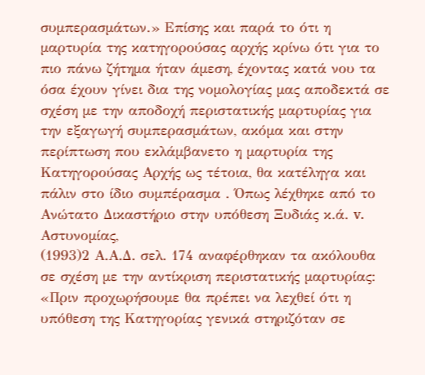συμπερασμάτων.» Επίσης και παρά το ότι η μαρτυρία της κατηγορούσας αρχής κρίνω ότι για το πιο πάνω ζήτημα ήταν άμεση, έχοντας κατά νου τα όσα έχουν γίνει δια της νομολογίας μας αποδεκτά σε σχέση με την αποδοχή περιστατικής μαρτυρίας για την εξαγωγή συμπερασμάτων, ακόμα και στην περίπτωση που εκλάμβανετο η μαρτυρία της Κατηγορούσας Αρχής ως τέτοια, θα κατέληγα και πάλιν στο ίδιο συμπέρασμα . Όπως λέχθηκε από το Ανώτατο Δικαστήριο στην υπόθεση Ξυδιάς κ.ά. v. Αστυνομίας,
(1993)2 Α.Α.Δ. σελ. 174 αναφέρθηκαν τα ακόλουθα σε σχέση με την αντίκριση περιστατικής μαρτυρίας: «Πριν προχωρήσουμε θα πρέπει να λεχθεί ότι η υπόθεση της Κατηγορίας γενικά στηριζόταν σε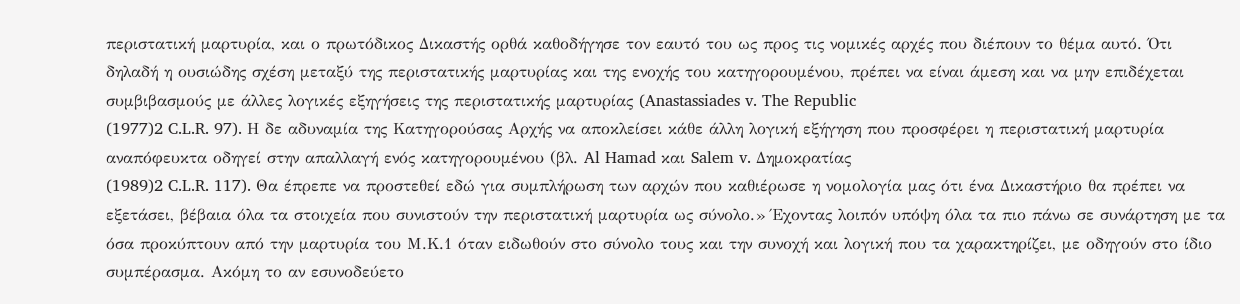περιστατική μαρτυρία, και ο πρωτόδικος Δικαστής ορθά καθοδήγησε τον εαυτό του ως προς τις νομικές αρχές που διέπουν το θέμα αυτό. Ότι δηλαδή η ουσιώδης σχέση μεταξύ της περιστατικής μαρτυρίας και της ενοχής του κατηγορουμένου, πρέπει να είναι άμεση και να μην επιδέχεται συμβιβασμούς με άλλες λογικές εξηγήσεις της περιστατικής μαρτυρίας (Anastassiades v. The Republic
(1977)2 C.L.R. 97). Η δε αδυναμία της Κατηγορούσας Αρχής να αποκλείσει κάθε άλλη λογική εξήγηση που προσφέρει η περιστατική μαρτυρία αναπόφευκτα οδηγεί στην απαλλαγή ενός κατηγορουμένου (βλ. Al Hamad και Salem v. Δημοκρατίας
(1989)2 C.L.R. 117). Θα έπρεπε να προστεθεί εδώ για συμπλήρωση των αρχών που καθιέρωσε η νομολογία μας ότι ένα Δικαστήριο θα πρέπει να εξετάσει, βέβαια όλα τα στοιχεία που συνιστούν την περιστατική μαρτυρία ως σύνολο.» Έχοντας λοιπόν υπόψη όλα τα πιο πάνω σε συνάρτηση με τα όσα προκύπτουν από την μαρτυρία του Μ.Κ.1 όταν ειδωθούν στο σύνολο τους και την συνοχή και λογική που τα χαρακτηρίζει, με οδηγούν στο ίδιο συμπέρασμα. Ακόμη το αν εσυνοδεύετο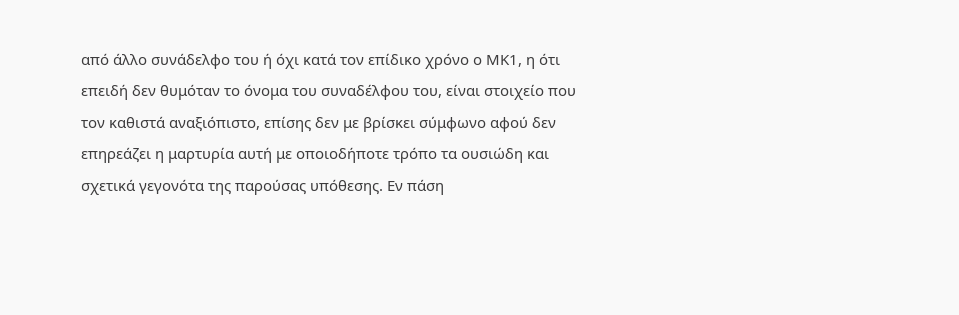από άλλο συνάδελφο του ή όχι κατά τον επίδικο χρόνο ο ΜΚ1, η ότι επειδή δεν θυμόταν το όνομα του συναδέλφου του, είναι στοιχείο που τον καθιστά αναξιόπιστο, επίσης δεν με βρίσκει σύμφωνο αφού δεν επηρεάζει η μαρτυρία αυτή με οποιοδήποτε τρόπο τα ουσιώδη και σχετικά γεγονότα της παρούσας υπόθεσης. Εν πάση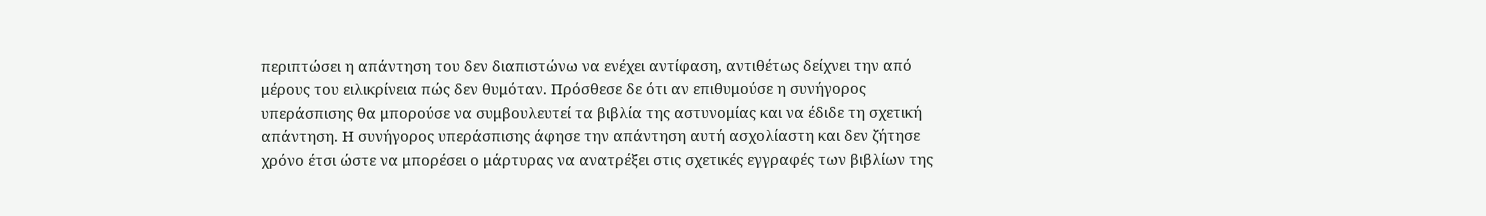περιπτώσει η απάντηση του δεν διαπιστώνω να ενέχει αντίφαση, αντιθέτως δείχνει την από μέρους του ειλικρίνεια πώς δεν θυμόταν. Πρόσθεσε δε ότι αν επιθυμούσε η συνήγορος υπεράσπισης θα μπορούσε να συμβουλευτεί τα βιβλία της αστυνομίας και να έδιδε τη σχετική απάντηση. Η συνήγορος υπεράσπισης άφησε την απάντηση αυτή ασχολίαστη και δεν ζήτησε χρόνο έτσι ώστε να μπορέσει ο μάρτυρας να ανατρέξει στις σχετικές εγγραφές των βιβλίων της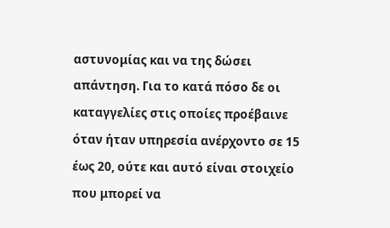αστυνομίας και να της δώσει απάντηση. Για το κατά πόσο δε οι καταγγελίες στις οποίες προέβαινε όταν ήταν υπηρεσία ανέρχοντο σε 15 έως 20, ούτε και αυτό είναι στοιχείο που μπορεί να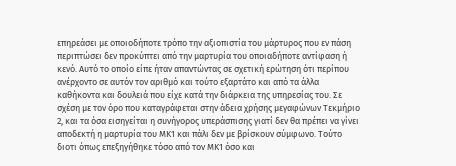επηρεάσει με οποιοδήποτε τρόπο την αξιοπιστία του μάρτυρος που εν πάση περιπτώσει δεν προκύπτει από την μαρτυρία του οποιαδήποτε αντίφαση ή κενό. Αυτό το οποίο είπε ήταν απαντώντας σε σχετική ερώτηση ότι περίπου ανέρχοντο σε αυτόν τον αριθμό και τούτο εξαρτάτο και από τα άλλα καθήκοντα και δουλειά που είχε κατά την διάρκεια της υπηρεσίας του. Σε σχέση με τον όρο που καταγράφεται στην άδεια χρήσης μεγαφώνων Τεκμήριο 2, και τα όσα εισηγείται η συνήγορος υπεράσπισης γιατί δεν θα πρέπει να γίνει αποδεκτή η μαρτυρία του ΜΚ1 και πάλι δεν με βρίσκουν σύμφωνο. Τούτο διοτι όπως επεξηγήθηκε τόσο από τον ΜΚ1 όσο και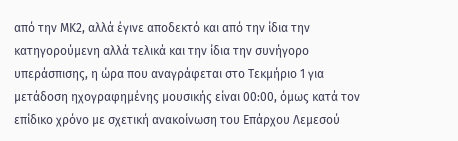από την ΜΚ2, αλλά έγινε αποδεκτό και από την ίδια την κατηγορούμενη αλλά τελικά και την ίδια την συνήγορο υπεράσπισης, η ώρα που αναγράφεται στο Τεκμήριο 1 για μετάδοση ηχογραφημένης μουσικής είναι 00:00, όμως κατά τον επίδικο χρόνο με σχετική ανακοίνωση του Επάρχου Λεμεσού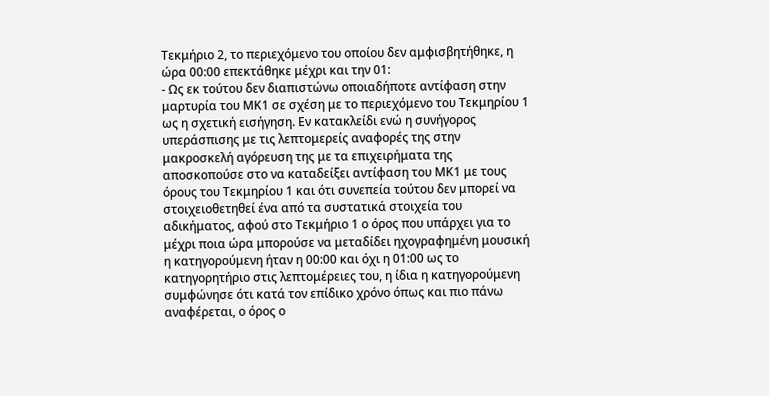Τεκμήριο 2, το περιεχόμενο του οποίου δεν αμφισβητήθηκε, η ώρα 00:00 επεκτάθηκε μέχρι και την 01:
- Ως εκ τούτου δεν διαπιστώνω οποιαδήποτε αντίφαση στην μαρτυρία του ΜΚ1 σε σχέση με το περιεχόμενο του Τεκμηρίου 1 ως η σχετική εισήγηση. Εν κατακλείδι ενώ η συνήγορος υπεράσπισης με τις λεπτομερείς αναφορές της στην μακροσκελή αγόρευση της με τα επιχειρήματα της αποσκοπούσε στο να καταδείξει αντίφαση του ΜΚ1 με τους όρους του Τεκμηρίου 1 και ότι συνεπεία τούτου δεν μπορεί να στοιχειοθετηθεί ένα από τα συστατικά στοιχεία του αδικήματος, αφού στο Τεκμήριο 1 ο όρος που υπάρχει για το μέχρι ποια ώρα μπορούσε να μεταδίδει ηχογραφημένη μουσική η κατηγορούμενη ήταν η 00:00 και όχι η 01:00 ως το κατηγορητήριο στις λεπτομέρειες του, η ίδια η κατηγορούμενη συμφώνησε ότι κατά τον επίδικο χρόνο όπως και πιο πάνω αναφέρεται, ο όρος ο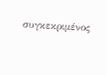συγκεκριμένος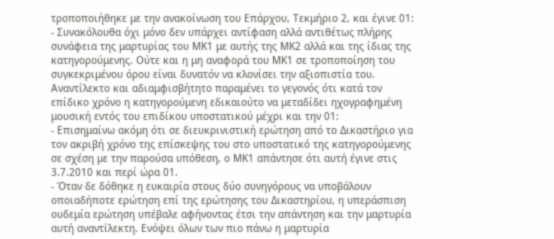τροποποιήθηκε με την ανακοίνωση του Επάρχου, Τεκμήριο 2, και έγινε 01:
- Συνακόλουθα όχι μόνο δεν υπάρχει αντίφαση αλλά αντιθέτως πλήρης συνάφεια της μαρτυρίας του ΜΚ1 με αυτής της ΜΚ2 αλλά και της ίδιας της κατηγορούμενης. Ούτε και η μη αναφορά του ΜΚ1 σε τροποποίηση του συγκεκριμένου όρου είναι δυνατόν να κλονίσει την αξιοπιστία του. Αναντίλεκτο και αδιαμφισβήτητο παραμένει το γεγονός ότι κατά τον επίδικο χρόνο η κατηγορούμενη εδικαιούτο να μεταδίδει ηχογραφημένη μουσική εντός του επιδίκου υποστατικού μέχρι και την 01:
- Επισημαίνω ακόμη ότι σε διευκρινιστική ερώτηση από το Δικαστήριο για τον ακριβή χρόνο της επίσκεψης του στο υποστατικό της κατηγορούμενης σε σχέση με την παρούσα υπόθεση, ο ΜΚ1 απάντησε ότι αυτή έγινε στις 3.7.2010 και περί ώρα 01.
- Όταν δε δόθηκε η ευκαιρία στους δύο συνηγόρους να υποβάλουν οποιαδήποτε ερώτηση επί της ερώτησης του Δικαστηρίου, η υπεράσπιση ουδεμία ερώτηση υπέβαλε αφήνοντας έτσι την απάντηση και την μαρτυρία αυτή αναντίλεκτη. Ενόψει όλων των πιο πάνω η μαρτυρία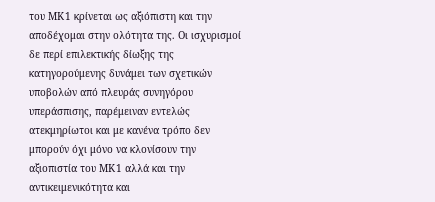του ΜΚ1 κρίνεται ως αξιόπιστη και την αποδέχομαι στην ολότητα της. Οι ισχυρισμοί δε περί επιλεκτικής δίωξης της κατηγορούμενης δυνάμει των σχετικών υποβολών από πλευράς συνηγόρου υπεράσπισης, παρέμειναν εντελώς ατεκμηρίωτοι και με κανένα τρόπο δεν μπορούν όχι μόνο να κλονίσουν την αξιοπιστία του ΜΚ1 αλλά και την αντικειμενικότητα και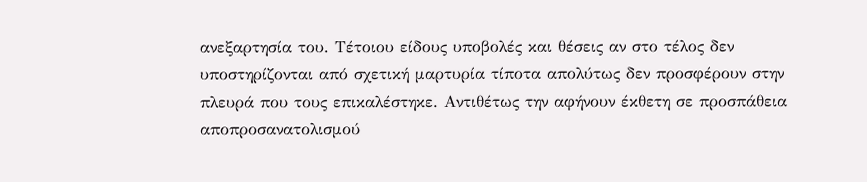ανεξαρτησία του. Τέτοιου είδους υποβολές και θέσεις αν στο τέλος δεν υποστηρίζονται από σχετική μαρτυρία τίποτα απολύτως δεν προσφέρουν στην πλευρά που τους επικαλέστηκε. Αντιθέτως την αφήνουν έκθετη σε προσπάθεια αποπροσανατολισμού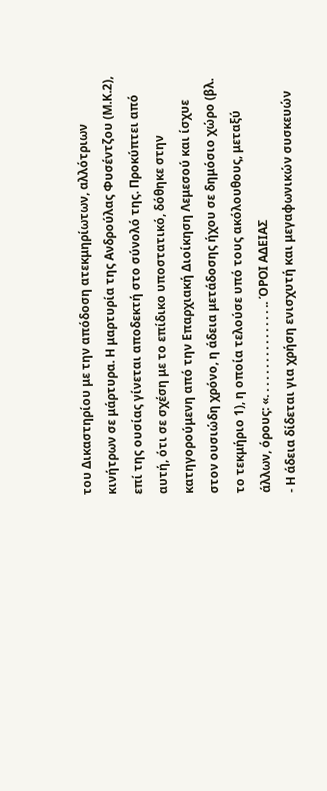του Δικαστηρίου με την απόδοση ατεκμηρίωτων, αλλότριων κινήτρων σε μάρτυρα. Η μαρτυρία της Ανδρούλας Φυσέντζου (Μ.Κ.2), επί της ουσίας γίνεται αποδεκτή στο σύνολό της. Προκύπτει από αυτή, ότι σε σχέση με το επίδικο υποστατικό, δόθηκε στην κατηγορούμενη από την Επαρχιακή Διοίκηση Λεμεσού και ίσχυε στον ουσιώδη χρόνο, η άδεια μετάδοσης ήχου σε δημόσιο χώρο (βλ. το τεκμήριο 1), η οποία τελούσε υπό τους ακόλουθους, μεταξύ άλλων, όρους: «. . . . . . . . . . . . . . . .. ΌΡΟΙ ΑΔΕΙΑΣ
- Η άδεια δίδεται για χρήση ενισχυτή και μεγαφωνικών συσκευών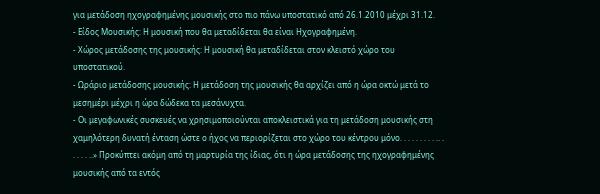για μετάδοση ηχογραφημένης μουσικής στο πιο πάνω υποστατικό από 26.1.2010 μέχρι 31.12.
- Είδος Μουσικής: Η μουσική που θα μεταδίδεται θα είναι Ηχογραφημένη.
- Χώρος μετάδοσης της μουσικής: Η μουσική θα μεταδίδεται στον κλειστό χώρο του υποστατικού.
- Ωράριο μετάδοσης μουσικής: Η μετάδοση της μουσικής θα αρχίζει από η ώρα οκτώ μετά το μεσημέρι μέχρι η ώρα δώδεκα τα μεσάνυχτα.
- Οι μεγαφωνικές συσκευές να χρησιμοποιούνται αποκλειστικά για τη μετάδοση μουσικής στη χαμηλότερη δυνατή ένταση ώστε ο ήχος να περιορίζεται στο χώρο του κέντρου μόνο. . . . . . . . . .. . . . . . ..» Προκύπτει ακόμη από τη μαρτυρία της ίδιας, ότι η ώρα μετάδοσης της ηχογραφημένης μουσικής από τα εντός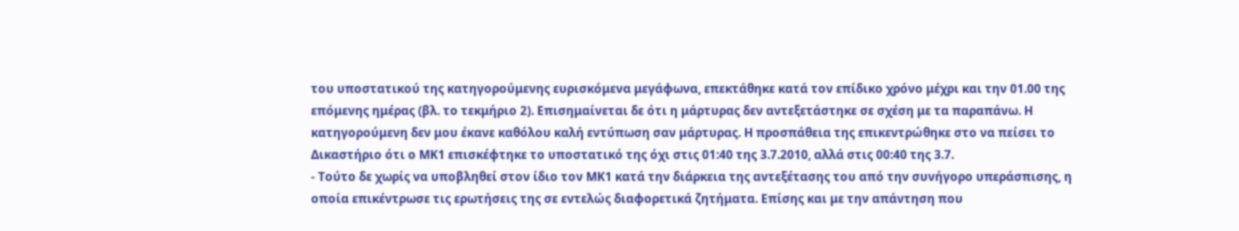του υποστατικού της κατηγορούμενης ευρισκόμενα μεγάφωνα, επεκτάθηκε κατά τον επίδικο χρόνο μέχρι και την 01.00 της επόμενης ημέρας (βλ. το τεκμήριο 2). Επισημαίνεται δε ότι η μάρτυρας δεν αντεξετάστηκε σε σχέση με τα παραπάνω. Η κατηγορούμενη δεν μου έκανε καθόλου καλή εντύπωση σαν μάρτυρας. Η προσπάθεια της επικεντρώθηκε στο να πείσει το Δικαστήριο ότι ο ΜΚ1 επισκέφτηκε το υποστατικό της όχι στις 01:40 της 3.7.2010, αλλά στις 00:40 της 3.7.
- Τούτο δε χωρίς να υποβληθεί στον ίδιο τον ΜΚ1 κατά την διάρκεια της αντεξέτασης του από την συνήγορο υπεράσπισης, η οποία επικέντρωσε τις ερωτήσεις της σε εντελώς διαφορετικά ζητήματα. Επίσης και με την απάντηση που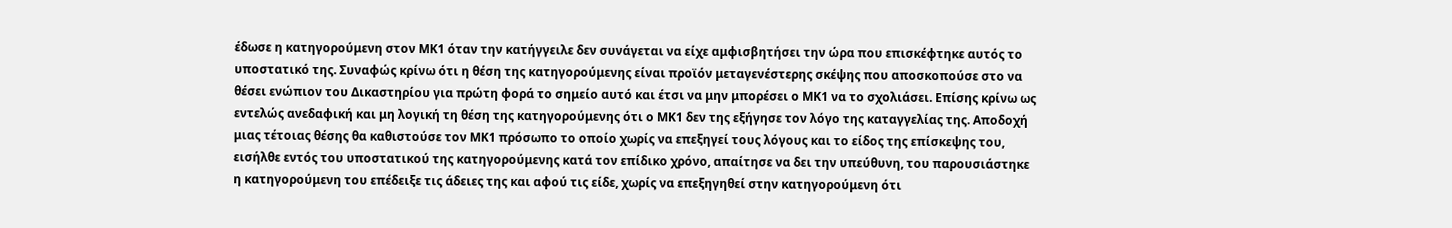έδωσε η κατηγορούμενη στον ΜΚ1 όταν την κατήγγειλε δεν συνάγεται να είχε αμφισβητήσει την ώρα που επισκέφτηκε αυτός το υποστατικό της. Συναφώς κρίνω ότι η θέση της κατηγορούμενης είναι προϊόν μεταγενέστερης σκέψης που αποσκοπούσε στο να θέσει ενώπιον του Δικαστηρίου για πρώτη φορά το σημείο αυτό και έτσι να μην μπορέσει ο ΜΚ1 να το σχολιάσει. Επίσης κρίνω ως εντελώς ανεδαφική και μη λογική τη θέση της κατηγορούμενης ότι ο ΜΚ1 δεν της εξήγησε τον λόγο της καταγγελίας της. Αποδοχή μιας τέτοιας θέσης θα καθιστούσε τον ΜΚ1 πρόσωπο το οποίο χωρίς να επεξηγεί τους λόγους και το είδος της επίσκεψης του, εισήλθε εντός του υποστατικού της κατηγορούμενης κατά τον επίδικο χρόνο, απαίτησε να δει την υπεύθυνη, του παρουσιάστηκε η κατηγορούμενη του επέδειξε τις άδειες της και αφού τις είδε, χωρίς να επεξηγηθεί στην κατηγορούμενη ότι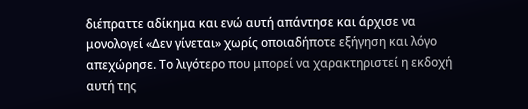διέπραττε αδίκημα και ενώ αυτή απάντησε και άρχισε να μονολογεί «Δεν γίνεται» χωρίς οποιαδήποτε εξήγηση και λόγο απεχώρησε. Το λιγότερο που μπορεί να χαρακτηριστεί η εκδοχή αυτή της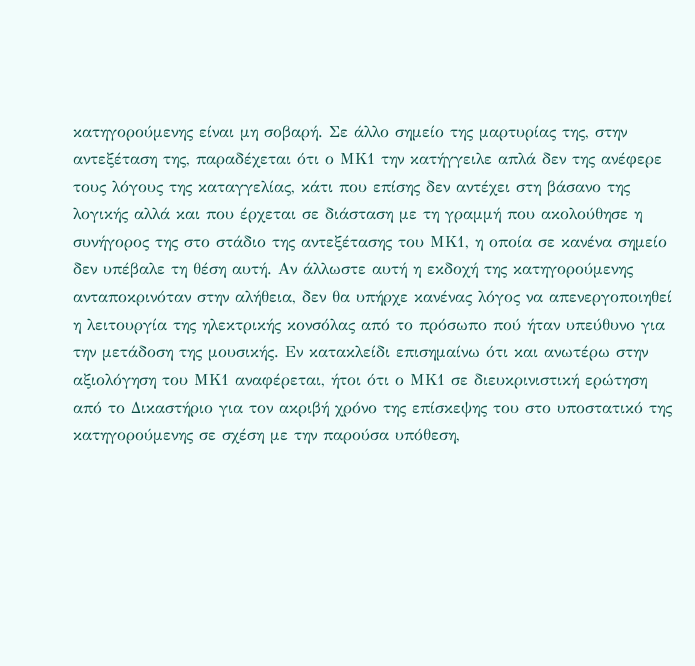κατηγορούμενης είναι μη σοβαρή. Σε άλλο σημείο της μαρτυρίας της, στην αντεξέταση της, παραδέχεται ότι ο ΜΚ1 την κατήγγειλε απλά δεν της ανέφερε τους λόγους της καταγγελίας, κάτι που επίσης δεν αντέχει στη βάσανο της λογικής αλλά και που έρχεται σε διάσταση με τη γραμμή που ακολούθησε η συνήγορος της στο στάδιο της αντεξέτασης του ΜΚ1, η οποία σε κανένα σημείο δεν υπέβαλε τη θέση αυτή. Αν άλλωστε αυτή η εκδοχή της κατηγορούμενης ανταποκρινόταν στην αλήθεια, δεν θα υπήρχε κανένας λόγος να απενεργοποιηθεί η λειτουργία της ηλεκτρικής κονσόλας από το πρόσωπο πού ήταν υπεύθυνο για την μετάδοση της μουσικής. Εν κατακλείδι επισημαίνω ότι και ανωτέρω στην αξιολόγηση του ΜΚ1 αναφέρεται, ήτοι ότι ο ΜΚ1 σε διευκρινιστική ερώτηση από το Δικαστήριο για τον ακριβή χρόνο της επίσκεψης του στο υποστατικό της κατηγορούμενης σε σχέση με την παρούσα υπόθεση,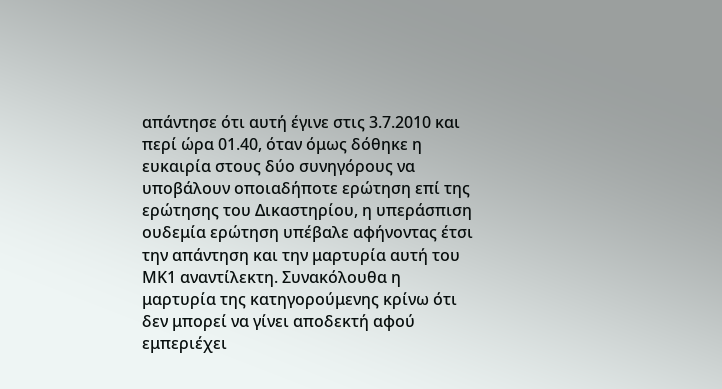απάντησε ότι αυτή έγινε στις 3.7.2010 και περί ώρα 01.40, όταν όμως δόθηκε η ευκαιρία στους δύο συνηγόρους να υποβάλουν οποιαδήποτε ερώτηση επί της ερώτησης του Δικαστηρίου, η υπεράσπιση ουδεμία ερώτηση υπέβαλε αφήνοντας έτσι την απάντηση και την μαρτυρία αυτή του ΜΚ1 αναντίλεκτη. Συνακόλουθα η μαρτυρία της κατηγορούμενης κρίνω ότι δεν μπορεί να γίνει αποδεκτή αφού εμπεριέχει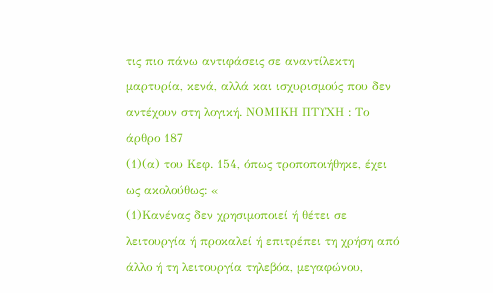τις πιο πάνω αντιφάσεις σε αναντίλεκτη μαρτυρία, κενά, αλλά και ισχυρισμούς που δεν αντέχουν στη λογική. ΝΟΜΙΚΗ ΠΤΥΧΗ : Το άρθρο 187
(1)(α) του Κεφ. 154, όπως τροποποιήθηκε, έχει ως ακολούθως: «
(1)Κανένας δεν χρησιμοποιεί ή θέτει σε λειτουργία ή προκαλεί ή επιτρέπει τη χρήση από άλλο ή τη λειτουργία τηλεβόα, μεγαφώνου,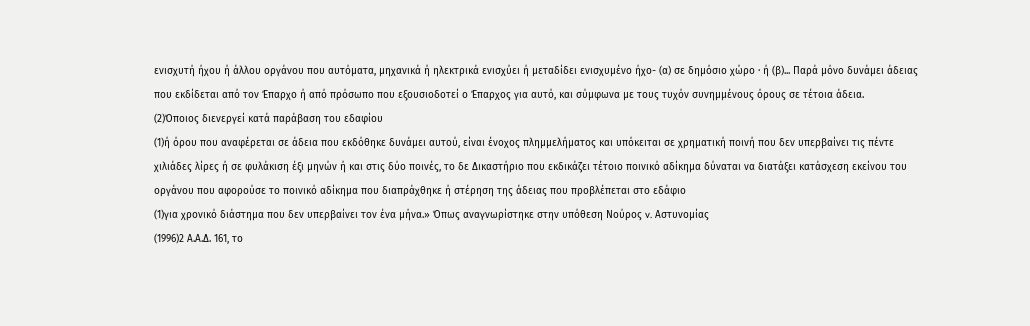ενισχυτή ήχου ή άλλου οργάνου που αυτόματα, μηχανικά ή ηλεκτρικά ενισχύει ή μεταδίδει ενισχυμένο ήχο- (α) σε δημόσιο χώρο ∙ ή (β)... Παρά μόνο δυνάμει άδειας που εκδίδεται από τον Έπαρχο ή από πρόσωπο που εξουσιοδοτεί ο Έπαρχος για αυτό, και σύμφωνα με τους τυχόν συνημμένους όρους σε τέτοια άδεια.
(2)Όποιος διενεργεί κατά παράβαση του εδαφίου
(1)ή όρου που αναφέρεται σε άδεια που εκδόθηκε δυνάμει αυτού, είναι ένοχος πλημμελήματος και υπόκειται σε χρηματική ποινή που δεν υπερβαίνει τις πέντε χιλιάδες λίρες ή σε φυλάκιση έξι μηνών ή και στις δύο ποινές, το δε Δικαστήριο που εκδικάζει τέτοιο ποινικό αδίκημα δύναται να διατάξει κατάσχεση εκείνου του οργάνου που αφορούσε το ποινικό αδίκημα που διαπράχθηκε ή στέρηση της άδειας που προβλέπεται στο εδάφιο
(1)για χρονικό διάστημα που δεν υπερβαίνει τον ένα μήνα.» Όπως αναγνωρίστηκε στην υπόθεση Νούρος v. Αστυνομίας
(1996)2 Α.Α.Δ. 161, το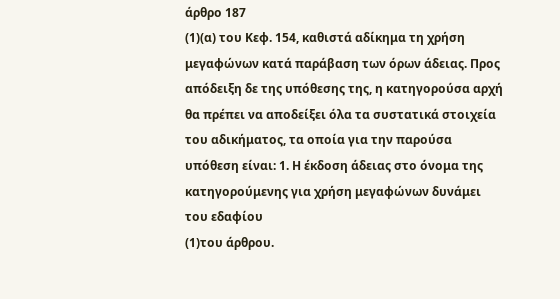άρθρο 187
(1)(α) του Κεφ. 154, καθιστά αδίκημα τη χρήση μεγαφώνων κατά παράβαση των όρων άδειας. Προς απόδειξη δε της υπόθεσης της, η κατηγορούσα αρχή θα πρέπει να αποδείξει όλα τα συστατικά στοιχεία του αδικήματος, τα οποία για την παρούσα υπόθεση είναι: 1. Η έκδοση άδειας στο όνομα της κατηγορούμενης για χρήση μεγαφώνων δυνάμει του εδαφίου
(1)του άρθρου.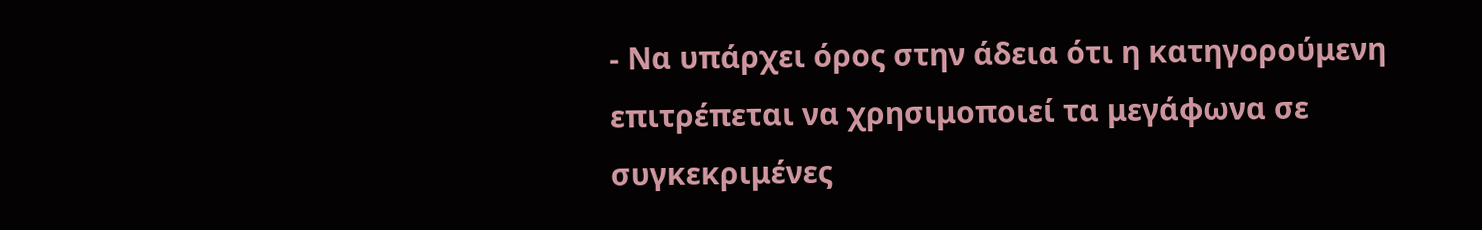- Να υπάρχει όρος στην άδεια ότι η κατηγορούμενη επιτρέπεται να χρησιμοποιεί τα μεγάφωνα σε συγκεκριμένες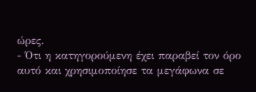ώρες.
- Ότι η κατηγορούμενη έχει παραβεί τον όρο αυτό και χρησιμοποίησε τα μεγάφωνα σε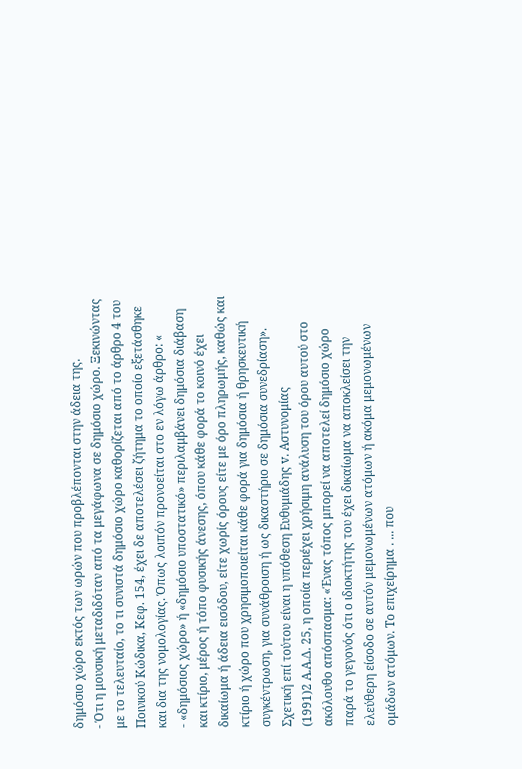δημόσιο χώρο εκτός των ωρών που προβλέπονται στην άδεια της.
- Ότι η μουσική μεταδιδόταν από τα μεγάφωνα σε δημόσιο χώρο. Ξεκινώντας με το τελευταίο, το τι συνιστά δημόσιο χώρο καθορίζεται από το άρθρο 4 του Ποινικού Κώδικα, Κεφ. 154, έχει δε αποτελέσει ζήτημα το οποίο εξετάσθηκε και δια της νομολογίας. Όπως λοιπόν προνοείται στο εν λόγω άρθρο: «
- «δημόσιος χώρο» ή «δημόσιο υποστατικό» περιλαμβάνει δημόσια διάβαση και κτίριο, μέρος ή τόπο φυσικής άνεσης, όπου κάθε φορά το κοινό έχει δικαίωμα ή άδεια εισόδου, είτε χωρίς όρους είτε με όρο πληρωμής, καθώς και κτίριο ή χώρο που χρησιμοποιείται κάθε φορά για δημόσια ή θρησκευτική συγκέντρωση, για συνάθροιση ή ως δικαστήριο σε δημόσια συνεδρίαση». Σχετική επί τούτου είναι η υπόθεση Ευθυμιάδης v. Αστυνομίας
(1991)2 Α.Α.Δ. 25, η οποία περιέχει χρήσιμη ανάλυση του όρου αυτού στο ακόλουθο απόσπασμα: «Ένας τόπος μπορεί να αποτελεί δημόσιο χώρο παρά το γεγονός ότι ο ιδιοκτήτης του έχει δικαίωμα να αποκλείσει την ελεύθερη είσοδο σε αυτόν μεμονωμένων ατόμων ή ακόμα μεμονωμένων ομάδων ατόμων. Το επιχείρημα . ... που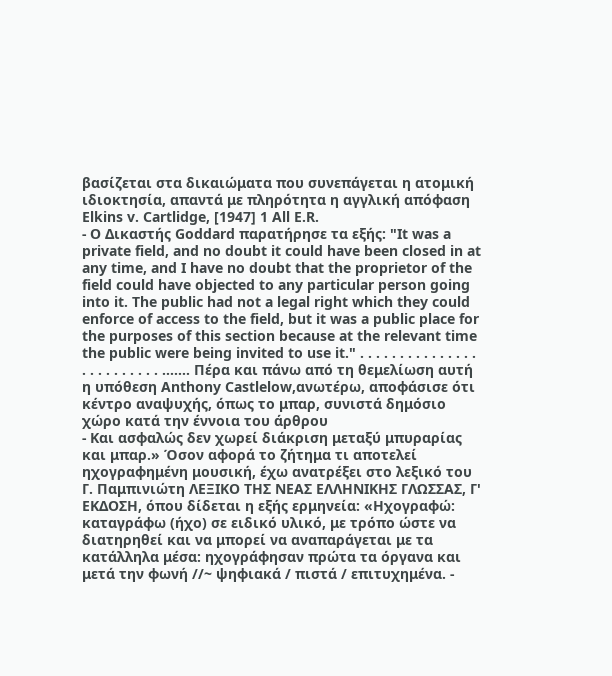βασίζεται στα δικαιώματα που συνεπάγεται η ατομική ιδιοκτησία, απαντά με πληρότητα η αγγλική απόφαση Elkins v. Cartlidge, [1947] 1 All E.R.
- Ο Δικαστής Goddard παρατήρησε τα εξής: "It was a private field, and no doubt it could have been closed in at any time, and I have no doubt that the proprietor of the field could have objected to any particular person going into it. The public had not a legal right which they could enforce of access to the field, but it was a public place for the purposes of this section because at the relevant time the public were being invited to use it." . . . . . . . . . . . . . . . . . . . . . . . . . ....... Πέρα και πάνω από τη θεμελίωση αυτή η υπόθεση Anthony Castlelow,ανωτέρω, αποφάσισε ότι κέντρο αναψυχής, όπως το μπαρ, συνιστά δημόσιο χώρο κατά την έννοια του άρθρου
- Και ασφαλώς δεν χωρεί διάκριση μεταξύ μπυραρίας και μπαρ.» Όσον αφορά το ζήτημα τι αποτελεί ηχογραφημένη μουσική, έχω ανατρέξει στο λεξικό του Γ. Παμπινιώτη ΛΕΞΙΚΟ ΤΗΣ ΝΕΑΣ ΕΛΛΗΝΙΚΗΣ ΓΛΩΣΣΑΣ, Γ' ΕΚΔΟΣΗ, όπου δίδεται η εξής ερμηνεία: «Ηχογραφώ: καταγράφω (ήχο) σε ειδικό υλικό, με τρόπο ώστε να διατηρηθεί και να μπορεί να αναπαράγεται με τα κατάλληλα μέσα: ηχογράφησαν πρώτα τα όργανα και μετά την φωνή //~ ψηφιακά / πιστά / επιτυχημένα. -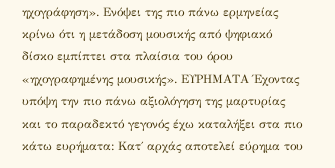ηχογράφηση». Ενόψει της πιο πάνω ερμηνείας κρίνω ότι η μετάδοση μουσικής από ψηφιακό δίσκο εμπίπτει στα πλαίσια του όρου «ηχογραφημένης μουσικής». ΕΥΡΗΜΑΤΑ Έχοντας υπόψη την πιο πάνω αξιολόγηση της μαρτυρίας και το παραδεκτό γεγονός έχω καταλήξει στα πιο κάτω ευρήματα: Κατ΄ αρχάς αποτελεί εύρημα του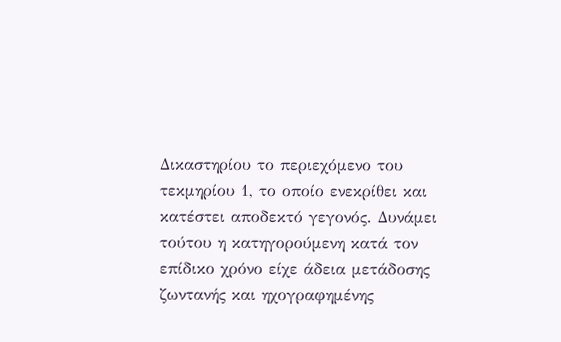Δικαστηρίου το περιεχόμενο του τεκμηρίου 1, το οποίο ενεκρίθει και κατέστει αποδεκτό γεγονός. Δυνάμει τούτου η κατηγορούμενη κατά τον επίδικο χρόνο είχε άδεια μετάδοσης ζωντανής και ηχογραφημένης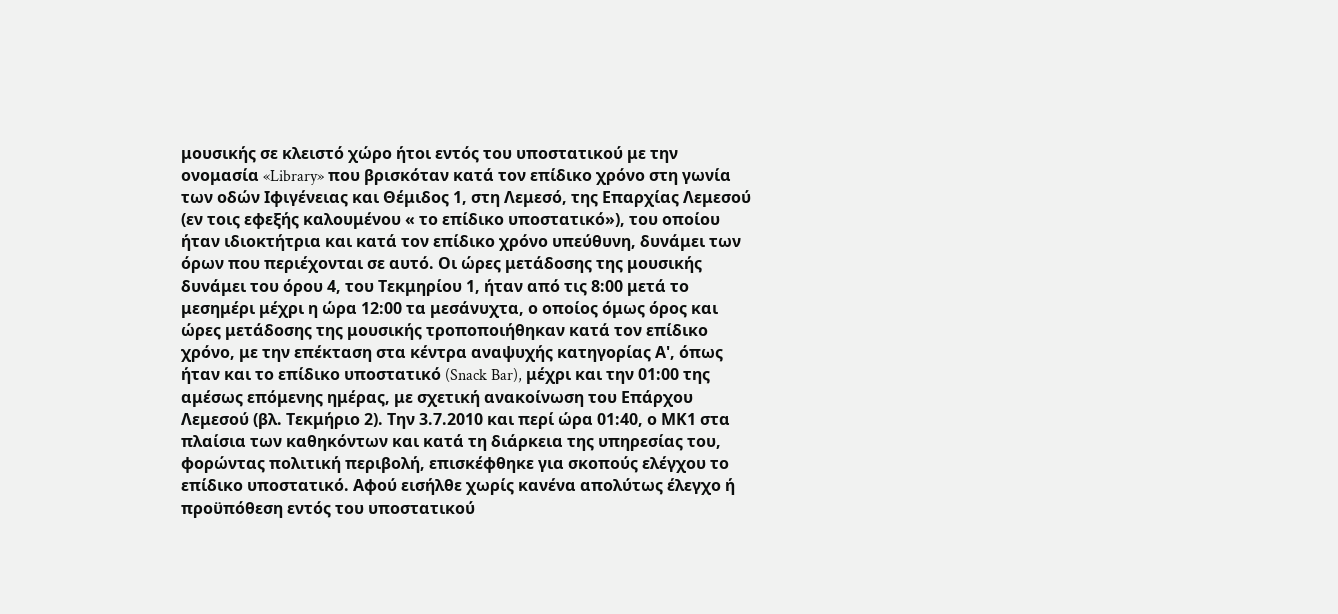μουσικής σε κλειστό χώρο ήτοι εντός του υποστατικού με την ονομασία «Library» που βρισκόταν κατά τον επίδικο χρόνο στη γωνία των οδών Ιφιγένειας και Θέμιδος 1, στη Λεμεσό, της Επαρχίας Λεμεσού (εν τοις εφεξής καλουμένου « το επίδικο υποστατικό»), του οποίου ήταν ιδιοκτήτρια και κατά τον επίδικο χρόνο υπεύθυνη, δυνάμει των όρων που περιέχονται σε αυτό. Οι ώρες μετάδοσης της μουσικής δυνάμει του όρου 4, του Τεκμηρίου 1, ήταν από τις 8:00 μετά το μεσημέρι μέχρι η ώρα 12:00 τα μεσάνυχτα, ο οποίος όμως όρος και ώρες μετάδοσης της μουσικής τροποποιήθηκαν κατά τον επίδικο χρόνο, με την επέκταση στα κέντρα αναψυχής κατηγορίας Α', όπως ήταν και το επίδικο υποστατικό (Snack Bar), μέχρι και την 01:00 της αμέσως επόμενης ημέρας, με σχετική ανακοίνωση του Επάρχου Λεμεσού (βλ. Τεκμήριο 2). Την 3.7.2010 και περί ώρα 01:40, ο ΜΚ1 στα πλαίσια των καθηκόντων και κατά τη διάρκεια της υπηρεσίας του, φορώντας πολιτική περιβολή, επισκέφθηκε για σκοπούς ελέγχου το επίδικο υποστατικό. Αφού εισήλθε χωρίς κανένα απολύτως έλεγχο ή προϋπόθεση εντός του υποστατικού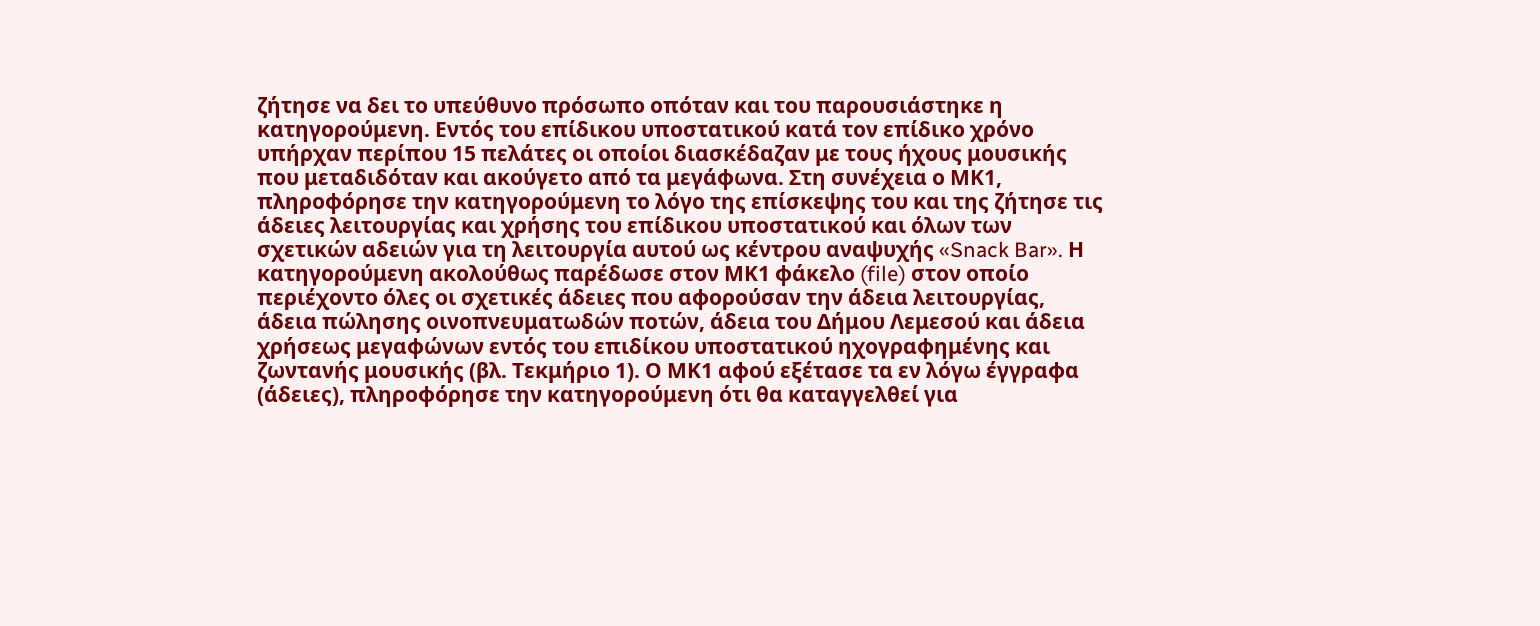ζήτησε να δει το υπεύθυνο πρόσωπο οπόταν και του παρουσιάστηκε η κατηγορούμενη. Εντός του επίδικου υποστατικού κατά τον επίδικο χρόνο υπήρχαν περίπου 15 πελάτες οι οποίοι διασκέδαζαν με τους ήχους μουσικής που μεταδιδόταν και ακούγετο από τα μεγάφωνα. Στη συνέχεια ο ΜΚ1, πληροφόρησε την κατηγορούμενη το λόγο της επίσκεψης του και της ζήτησε τις άδειες λειτουργίας και χρήσης του επίδικου υποστατικού και όλων των σχετικών αδειών για τη λειτουργία αυτού ως κέντρου αναψυχής «Snack Bar». Η κατηγορούμενη ακολούθως παρέδωσε στον ΜΚ1 φάκελο (file) στον οποίο περιέχοντο όλες οι σχετικές άδειες που αφορούσαν την άδεια λειτουργίας, άδεια πώλησης οινοπνευματωδών ποτών, άδεια του Δήμου Λεμεσού και άδεια χρήσεως μεγαφώνων εντός του επιδίκου υποστατικού ηχογραφημένης και ζωντανής μουσικής (βλ. Τεκμήριο 1). Ο ΜΚ1 αφού εξέτασε τα εν λόγω έγγραφα (άδειες), πληροφόρησε την κατηγορούμενη ότι θα καταγγελθεί για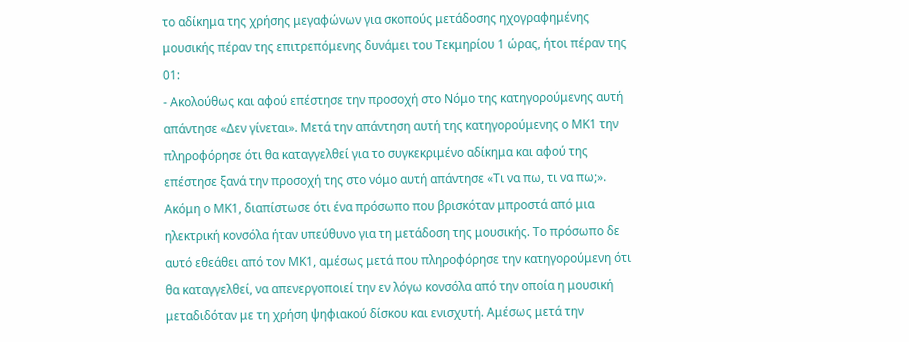το αδίκημα της χρήσης μεγαφώνων για σκοπούς μετάδοσης ηχογραφημένης μουσικής πέραν της επιτρεπόμενης δυνάμει του Τεκμηρίου 1 ώρας, ήτοι πέραν της 01:
- Ακολούθως και αφού επέστησε την προσοχή στο Νόμο της κατηγορούμενης αυτή απάντησε «Δεν γίνεται». Μετά την απάντηση αυτή της κατηγορούμενης ο ΜΚ1 την πληροφόρησε ότι θα καταγγελθεί για το συγκεκριμένο αδίκημα και αφού της επέστησε ξανά την προσοχή της στο νόμο αυτή απάντησε «Τι να πω, τι να πω;». Ακόμη ο ΜΚ1, διαπίστωσε ότι ένα πρόσωπο που βρισκόταν μπροστά από μια ηλεκτρική κονσόλα ήταν υπεύθυνο για τη μετάδοση της μουσικής. Το πρόσωπο δε αυτό εθεάθει από τον ΜΚ1, αμέσως μετά που πληροφόρησε την κατηγορούμενη ότι θα καταγγελθεί, να απενεργοποιεί την εν λόγω κονσόλα από την οποία η μουσική μεταδιδόταν με τη χρήση ψηφιακού δίσκου και ενισχυτή. Αμέσως μετά την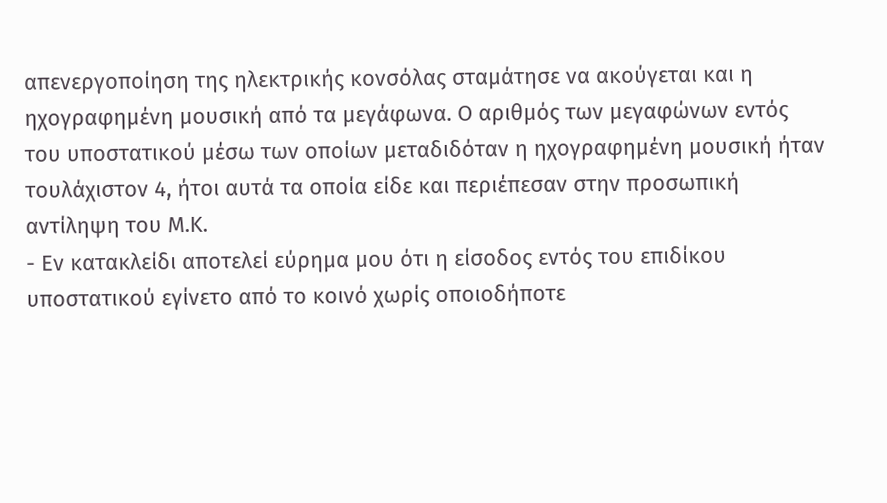απενεργοποίηση της ηλεκτρικής κονσόλας σταμάτησε να ακούγεται και η ηχογραφημένη μουσική από τα μεγάφωνα. Ο αριθμός των μεγαφώνων εντός του υποστατικού μέσω των οποίων μεταδιδόταν η ηχογραφημένη μουσική ήταν τουλάχιστον 4, ήτοι αυτά τα οποία είδε και περιέπεσαν στην προσωπική αντίληψη του Μ.Κ.
- Εν κατακλείδι αποτελεί εύρημα μου ότι η είσοδος εντός του επιδίκου υποστατικού εγίνετο από το κοινό χωρίς οποιοδήποτε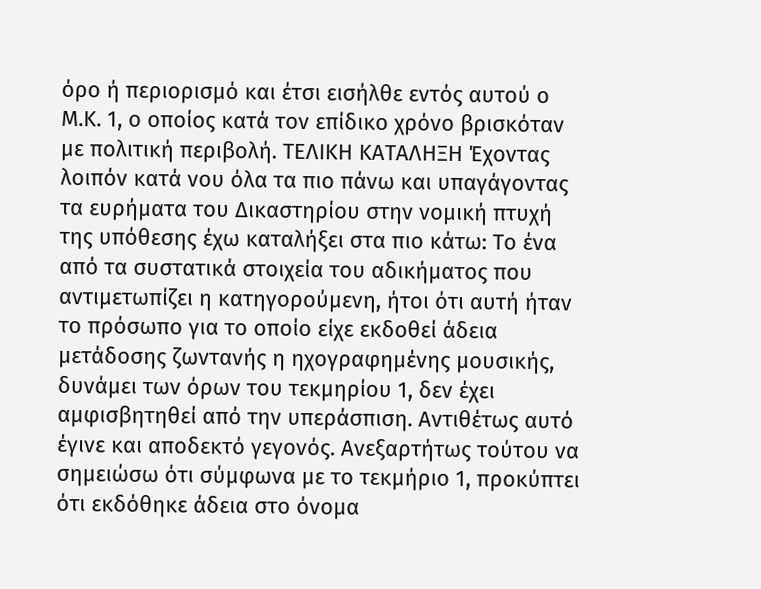όρο ή περιορισμό και έτσι εισήλθε εντός αυτού ο Μ.Κ. 1, ο οποίος κατά τον επίδικο χρόνο βρισκόταν με πολιτική περιβολή. ΤΕΛΙΚΗ ΚΑΤΑΛΗΞΗ Έχοντας λοιπόν κατά νου όλα τα πιο πάνω και υπαγάγοντας τα ευρήματα του Δικαστηρίου στην νομική πτυχή της υπόθεσης έχω καταλήξει στα πιο κάτω: Το ένα από τα συστατικά στοιχεία του αδικήματος που αντιμετωπίζει η κατηγορούμενη, ήτοι ότι αυτή ήταν το πρόσωπο για το οποίο είχε εκδοθεί άδεια μετάδοσης ζωντανής η ηχογραφημένης μουσικής, δυνάμει των όρων του τεκμηρίου 1, δεν έχει αμφισβητηθεί από την υπεράσπιση. Αντιθέτως αυτό έγινε και αποδεκτό γεγονός. Ανεξαρτήτως τούτου να σημειώσω ότι σύμφωνα με το τεκμήριο 1, προκύπτει ότι εκδόθηκε άδεια στο όνομα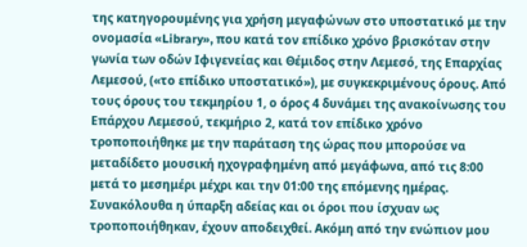της κατηγορουμένης για χρήση μεγαφώνων στο υποστατικό με την ονομασία «Library», που κατά τον επίδικο χρόνο βρισκόταν στην γωνία των οδών Ιφιγενείας και Θέμιδος στην Λεμεσό, της Επαρχίας Λεμεσού, («το επίδικο υποστατικό»), με συγκεκριμένους όρους. Από τους όρους του τεκμηρίου 1, ο όρος 4 δυνάμει της ανακοίνωσης του Επάρχου Λεμεσού, τεκμήριο 2, κατά τον επίδικο χρόνο τροποποιήθηκε με την παράταση της ώρας που μπορούσε να μεταδίδετο μουσική ηχογραφημένη από μεγάφωνα, από τις 8:00 μετά το μεσημέρι μέχρι και την 01:00 της επόμενης ημέρας. Συνακόλουθα η ύπαρξη αδείας και οι όροι που ίσχυαν ως τροποποιήθηκαν, έχουν αποδειχθεί. Ακόμη από την ενώπιον μου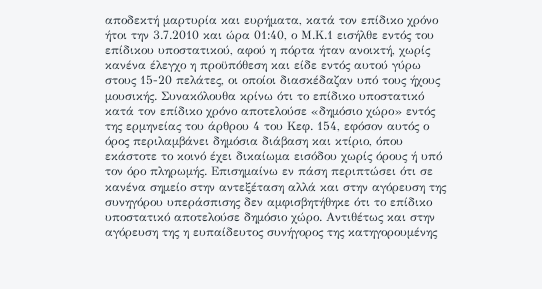αποδεκτή μαρτυρία και ευρήματα, κατά τον επίδικο χρόνο ήτοι την 3.7.2010 και ώρα 01:40, ο Μ.Κ.1 εισήλθε εντός του επίδικου υποστατικού, αφού η πόρτα ήταν ανοικτή, χωρίς κανένα έλεγχο η προϋπόθεση και είδε εντός αυτού γύρω στους 15-20 πελάτες, οι οποίοι διασκέδαζαν υπό τους ήχους μουσικής. Συνακόλουθα κρίνω ότι το επίδικο υποστατικό κατά τον επίδικο χρόνο αποτελούσε «δημόσιο χώρο» εντός της ερμηνείας του άρθρου 4 του Κεφ. 154, εφόσον αυτός ο όρος περιλαμβάνει δημόσια διάβαση και κτίριο, όπου εκάστοτε το κοινό έχει δικαίωμα εισόδου χωρίς όρους ή υπό τον όρο πληρωμής. Επισημαίνω εν πάση περιπτώσει ότι σε κανένα σημείο στην αντεξέταση αλλά και στην αγόρευση της συνηγόρου υπεράσπισης δεν αμφισβητήθηκε ότι το επίδικο υποστατικό αποτελούσε δημόσιο χώρο. Αντιθέτως και στην αγόρευση της η ευπαίδευτος συνήγορος της κατηγορουμένης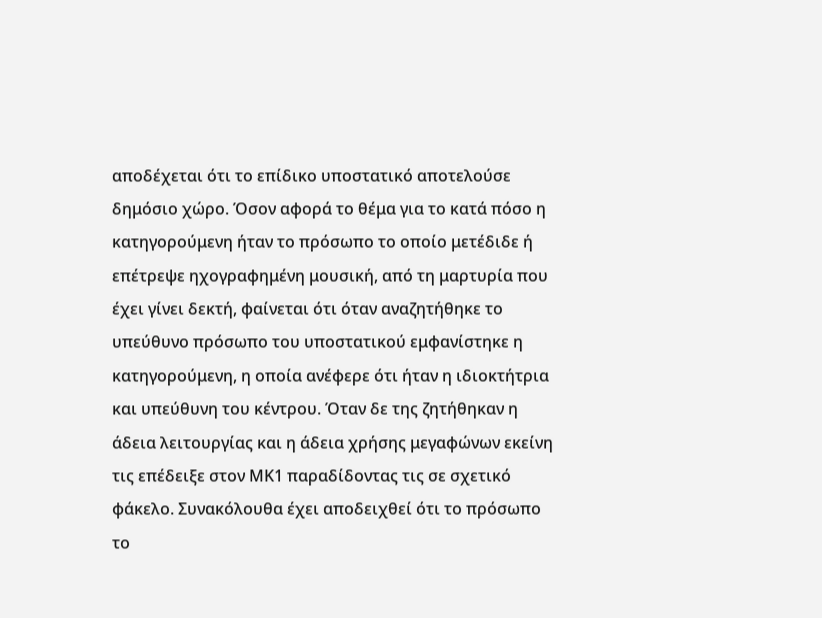αποδέχεται ότι το επίδικο υποστατικό αποτελούσε δημόσιο χώρο. Όσον αφορά το θέμα για το κατά πόσο η κατηγορούμενη ήταν το πρόσωπο το οποίο μετέδιδε ή επέτρεψε ηχογραφημένη μουσική, από τη μαρτυρία που έχει γίνει δεκτή, φαίνεται ότι όταν αναζητήθηκε το υπεύθυνο πρόσωπο του υποστατικού εμφανίστηκε η κατηγορούμενη, η οποία ανέφερε ότι ήταν η ιδιοκτήτρια και υπεύθυνη του κέντρου. Όταν δε της ζητήθηκαν η άδεια λειτουργίας και η άδεια χρήσης μεγαφώνων εκείνη τις επέδειξε στον ΜΚ1 παραδίδοντας τις σε σχετικό φάκελο. Συνακόλουθα έχει αποδειχθεί ότι το πρόσωπο το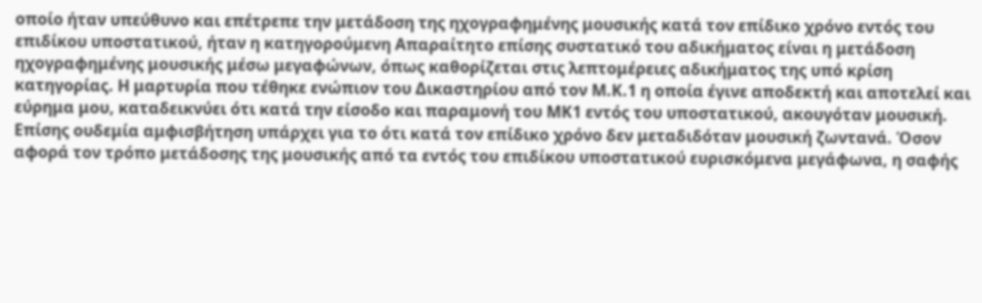οποίο ήταν υπεύθυνο και επέτρεπε την μετάδοση της ηχογραφημένης μουσικής κατά τον επίδικο χρόνο εντός του επιδίκου υποστατικού, ήταν η κατηγορούμενη Απαραίτητο επίσης συστατικό του αδικήματος είναι η μετάδοση ηχογραφημένης μουσικής μέσω μεγαφώνων, όπως καθορίζεται στις λεπτομέρειες αδικήματος της υπό κρίση κατηγορίας. Η μαρτυρία που τέθηκε ενώπιον του Δικαστηρίου από τον Μ.Κ.1 η οποία έγινε αποδεκτή και αποτελεί και εύρημα μου, καταδεικνύει ότι κατά την είσοδο και παραμονή του ΜΚ1 εντός του υποστατικού, ακουγόταν μουσική. Επίσης ουδεμία αμφισβήτηση υπάρχει για το ότι κατά τον επίδικο χρόνο δεν μεταδιδόταν μουσική ζωντανά. Όσον αφορά τον τρόπο μετάδοσης της μουσικής από τα εντός του επιδίκου υποστατικού ευρισκόμενα μεγάφωνα, η σαφής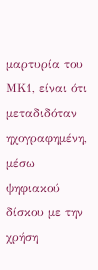μαρτυρία του ΜΚ1, είναι ότι μεταδιδόταν ηχογραφημένη, μέσω ψηφιακού δίσκου με την χρήση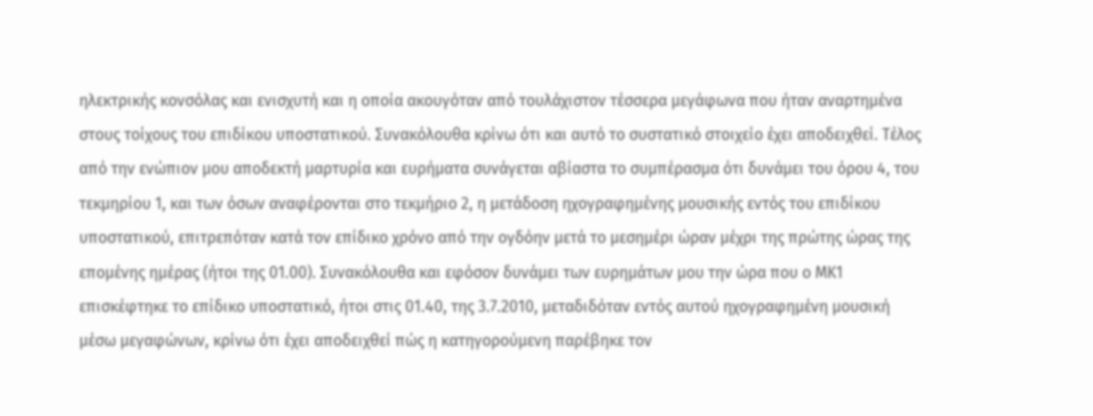ηλεκτρικής κονσόλας και ενισχυτή και η οποία ακουγόταν από τουλάχιστον τέσσερα μεγάφωνα που ήταν αναρτημένα στους τοίχους του επιδίκου υποστατικού. Συνακόλουθα κρίνω ότι και αυτό το συστατικό στοιχείο έχει αποδειχθεί. Τέλος από την ενώπιον μου αποδεκτή μαρτυρία και ευρήματα συνάγεται αβίαστα το συμπέρασμα ότι δυνάμει του όρου 4, του τεκμηρίου 1, και των όσων αναφέρονται στο τεκμήριο 2, η μετάδοση ηχογραφημένης μουσικής εντός του επιδίκου υποστατικού, επιτρεπόταν κατά τον επίδικο χρόνο από την ογδόην μετά το μεσημέρι ώραν μέχρι της πρώτης ώρας της επομένης ημέρας (ήτοι της 01.00). Συνακόλουθα και εφόσον δυνάμει των ευρημάτων μου την ώρα που ο ΜΚ1 επισκέφτηκε το επίδικο υποστατικό, ήτοι στις 01.40, της 3.7.2010, μεταδιδόταν εντός αυτού ηχογραφημένη μουσική μέσω μεγαφώνων, κρίνω ότι έχει αποδειχθεί πώς η κατηγορούμενη παρέβηκε τον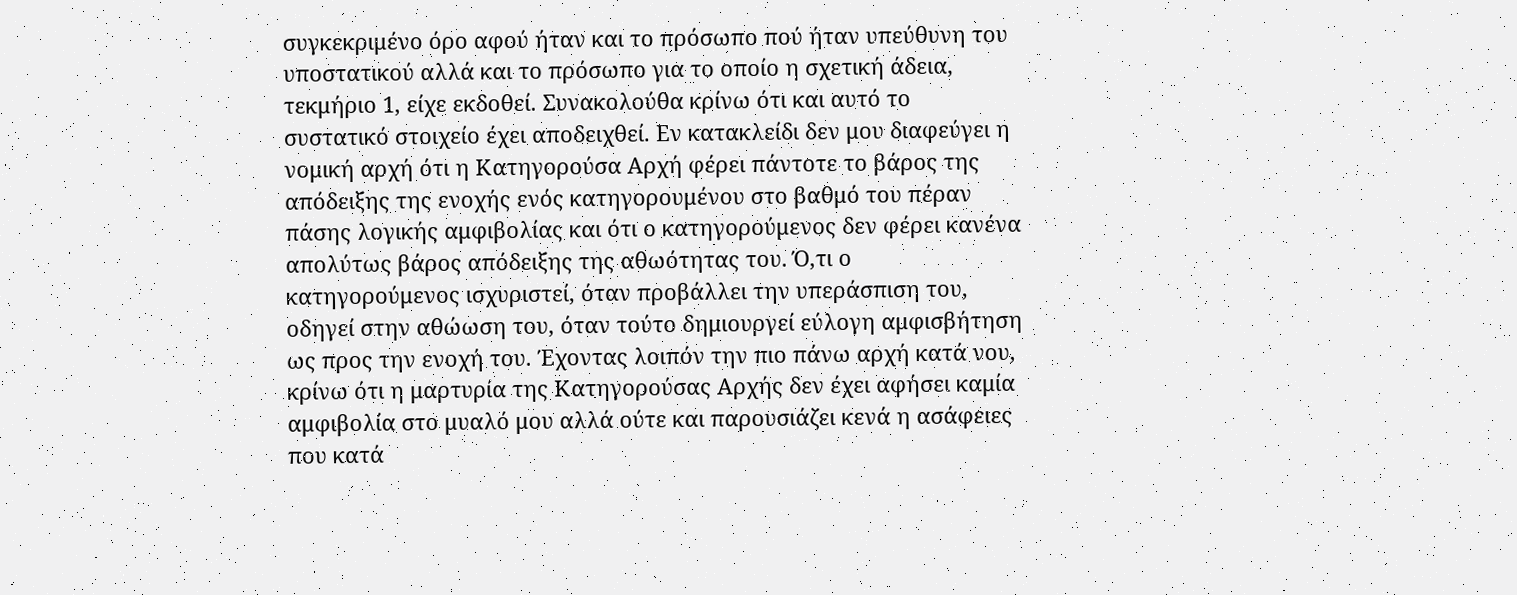συγκεκριμένο όρο αφού ήταν και το πρόσωπο πού ήταν υπεύθυνη του υποστατικού αλλά και το πρόσωπο για το οποίο η σχετική άδεια, τεκμήριο 1, είχε εκδοθεί. Συνακολούθα κρίνω ότι και αυτό το συστατικό στοιχείο έχει αποδειχθεί. Εν κατακλείδι δεν μου διαφεύγει η νομική αρχή ότι η Κατηγορούσα Αρχή φέρει πάντοτε το βάρος της απόδειξης της ενοχής ενός κατηγορουμένου στο βαθμό του πέραν πάσης λογικής αμφιβολίας και ότι ο κατηγορούμενος δεν φέρει κανένα απολύτως βάρος απόδειξης της αθωότητας του. Ό,τι ο κατηγορούμενος ισχυριστεί, όταν προβάλλει την υπεράσπιση του, οδηγεί στην αθώωση του, όταν τούτο δημιουργεί εύλογη αμφισβήτηση ως προς την ενοχή του. Έχοντας λοιπόν την πιο πάνω αρχή κατά νου, κρίνω ότι η μαρτυρία της Κατηγορούσας Αρχής δεν έχει αφήσει καμία αμφιβολία στο μυαλό μου αλλά ούτε και παρουσιάζει κενά η ασάφειες που κατά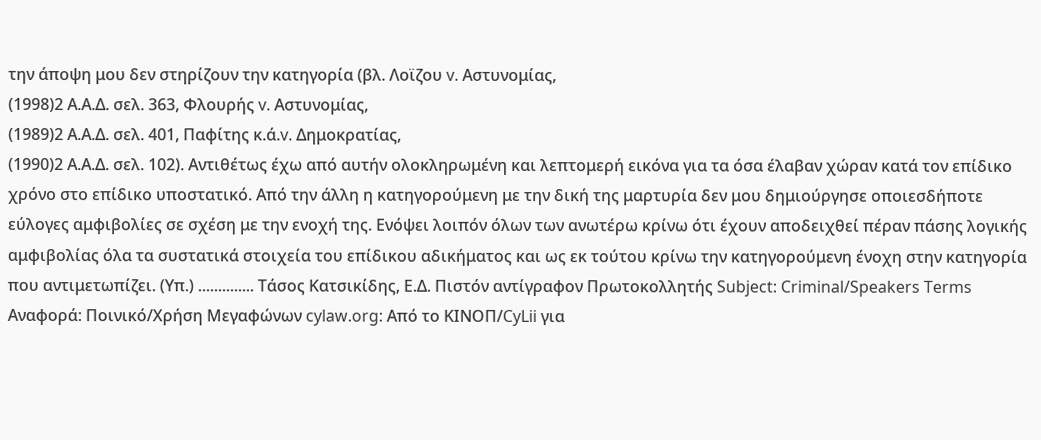την άποψη μου δεν στηρίζουν την κατηγορία (βλ. Λοϊζου v. Αστυνομίας,
(1998)2 Α.Α.Δ. σελ. 363, Φλουρής v. Αστυνομίας,
(1989)2 Α.Α.Δ. σελ. 401, Παφίτης κ.ά.v. Δημοκρατίας,
(1990)2 Α.Α.Δ. σελ. 102). Αντιθέτως έχω από αυτήν ολοκληρωμένη και λεπτομερή εικόνα για τα όσα έλαβαν χώραν κατά τον επίδικο χρόνο στο επίδικο υποστατικό. Από την άλλη η κατηγορούμενη με την δική της μαρτυρία δεν μου δημιούργησε οποιεσδήποτε εύλογες αμφιβολίες σε σχέση με την ενοχή της. Ενόψει λοιπόν όλων των ανωτέρω κρίνω ότι έχουν αποδειχθεί πέραν πάσης λογικής αμφιβολίας όλα τα συστατικά στοιχεία του επίδικου αδικήματος και ως εκ τούτου κρίνω την κατηγορούμενη ένοχη στην κατηγορία που αντιμετωπίζει. (Υπ.) .............. Τάσος Κατσικίδης, Ε.Δ. Πιστόν αντίγραφον Πρωτοκολλητής Subject: Criminal/Speakers Terms Αναφορά: Ποινικό/Χρήση Μεγαφώνων cylaw.org: Από το ΚΙΝOΠ/CyLii για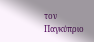τον Παγκύπριο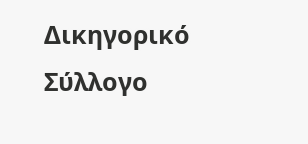Δικηγορικό Σύλλογο